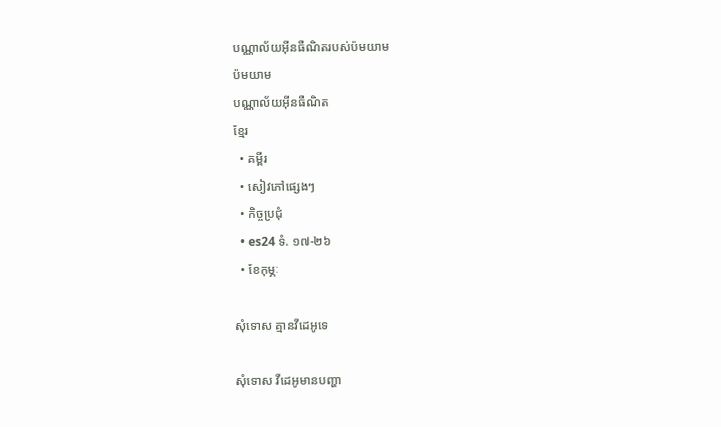បណ្ណាល័យអ៊ីនធឺណិតរបស់ប៉មយាម
ប៉មយាម
បណ្ណាល័យអ៊ីនធឺណិត
ខ្មែរ
  • គម្ពីរ
  • សៀវភៅផ្សេងៗ
  • កិច្ចប្រជុំ
  • es24 ទំ. ១៧-២៦
  • ខែកុម្ភៈ

សុំទោស គ្មានវីដេអូទេ

សុំទោស វីដេអូមានបញ្ហា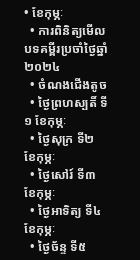• ខែកុម្ភៈ
  • ការពិនិត្យមើលបទគម្ពីរប្រចាំថ្ងៃឆ្នាំ២០២៤
  • ចំណងជើងតូច
  • ថ្ងៃព្រហស្បតិ៍ ទី១ ខែកុម្ភៈ
  • ថ្ងៃសុក្រ ទី២ ខែកុម្ភៈ
  • ថ្ងៃសៅរ៍ ទី៣ ខែកុម្ភៈ
  • ថ្ងៃអាទិត្យ ទី៤ ខែកុម្ភៈ
  • ថ្ងៃច័ន្ទ ទី៥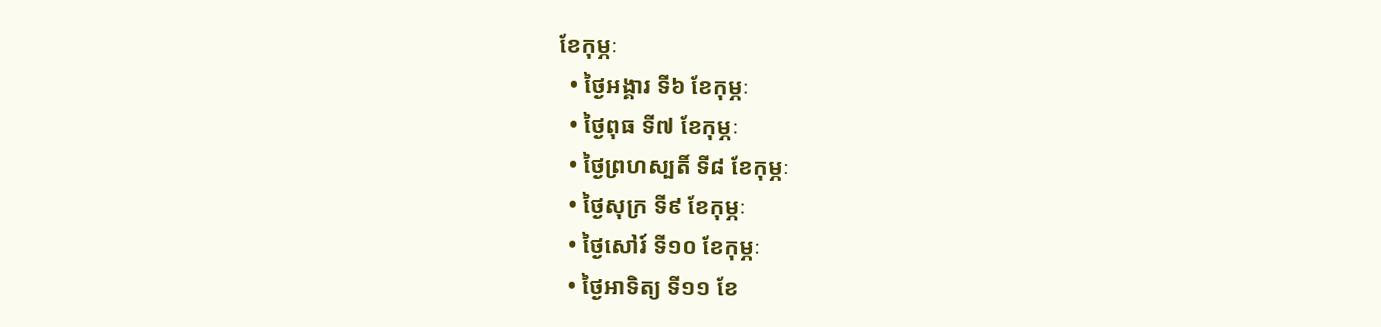ខែកុម្ភៈ
  • ថ្ងៃអង្គារ ទី៦ ខែកុម្ភៈ
  • ថ្ងៃពុធ ទី៧ ខែកុម្ភៈ
  • ថ្ងៃព្រហស្បតិ៍ ទី៨ ខែកុម្ភៈ
  • ថ្ងៃសុក្រ ទី៩ ខែកុម្ភៈ
  • ថ្ងៃសៅរ៍ ទី១០ ខែកុម្ភៈ
  • ថ្ងៃអាទិត្យ ទី១១ ខែ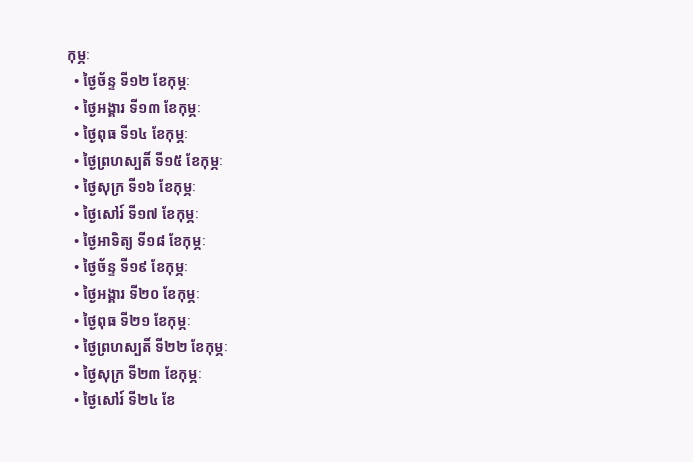កុម្ភៈ
  • ថ្ងៃច័ន្ទ ទី១២ ខែកុម្ភៈ
  • ថ្ងៃអង្គារ ទី១៣ ខែកុម្ភៈ
  • ថ្ងៃពុធ ទី១៤ ខែកុម្ភៈ
  • ថ្ងៃព្រហស្បតិ៍ ទី១៥ ខែកុម្ភៈ
  • ថ្ងៃសុក្រ ទី១៦ ខែកុម្ភៈ
  • ថ្ងៃសៅរ៍ ទី១៧ ខែកុម្ភៈ
  • ថ្ងៃអាទិត្យ ទី១៨ ខែកុម្ភៈ
  • ថ្ងៃច័ន្ទ ទី១៩ ខែកុម្ភៈ
  • ថ្ងៃអង្គារ ទី២០ ខែកុម្ភៈ
  • ថ្ងៃពុធ ទី២១ ខែកុម្ភៈ
  • ថ្ងៃព្រហស្បតិ៍ ទី២២ ខែកុម្ភៈ
  • ថ្ងៃសុក្រ ទី២៣ ខែកុម្ភៈ
  • ថ្ងៃសៅរ៍ ទី២៤ ខែ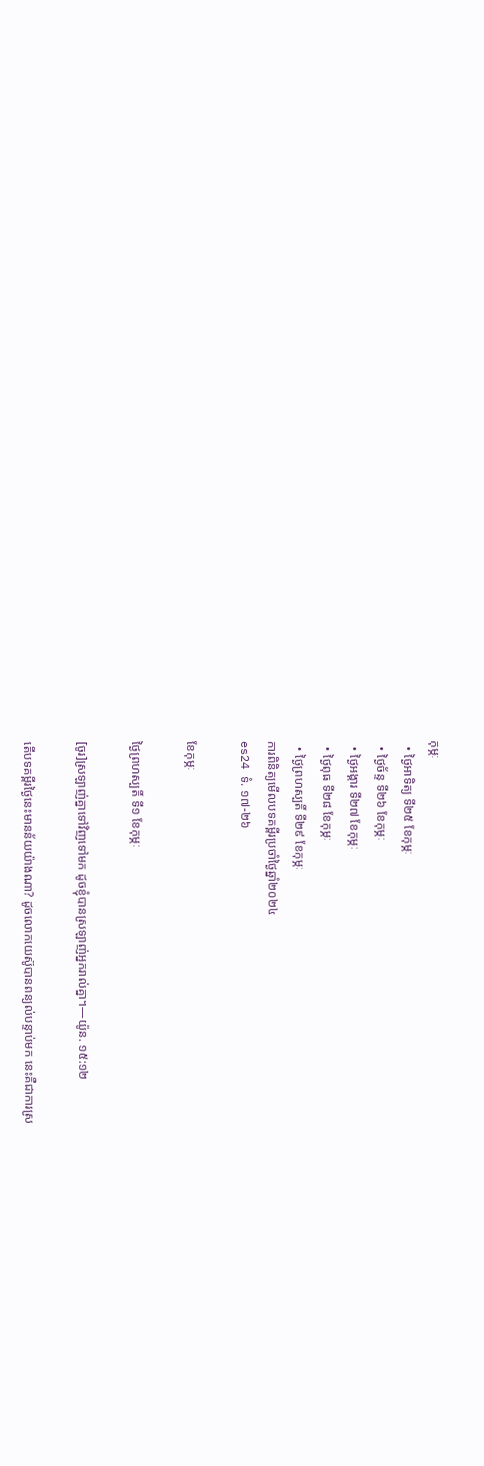កុម្ភៈ
  • ថ្ងៃអាទិត្យ ទី២៥ ខែកុម្ភៈ
  • ថ្ងៃច័ន្ទ ទី២៦ ខែកុម្ភៈ
  • ថ្ងៃអង្គារ ទី២៧ ខែកុម្ភៈ
  • ថ្ងៃពុធ ទី២៨ ខែកុម្ភៈ
  • ថ្ងៃព្រហស្បតិ៍ ទី២៩ ខែកុម្ភៈ
ការពិនិត្យមើលបទគម្ពីរប្រចាំថ្ងៃឆ្នាំ២០២៤
es24 ទំ. ១៧-២៦

ខែកុម្ភៈ

ថ្ងៃព្រហស្បតិ៍ ទី១ ខែកុម្ភៈ

[ចូរ]ស្រឡាញ់គ្នាទៅវិញទៅមក ដូចខ្ញុំបានស្រឡាញ់អ្នករាល់គ្នា។—យ៉ូន. ១៥:១២

តើបទគម្ពីរថ្ងៃនេះមានន័យយ៉ាងណា? ដូចលោកយេស៊ូបានពន្យល់បន្ទាប់មក នេះគឺជាការស្រ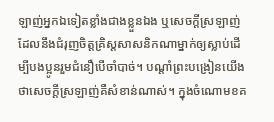ឡាញ់អ្នកឯទៀតខ្លាំងជាងខ្លួនឯង ឬសេចក្ដីស្រឡាញ់ដែលនឹងជំរុញចិត្តគ្រិស្តសាសនិកណាម្នាក់ឲ្យស្លាប់ដើម្បីបងប្អូនរួមជំនឿបើចាំបាច់។ បណ្ដាំព្រះបង្រៀនយើងថាសេចក្ដីស្រឡាញ់គឺសំខាន់ណាស់។ ក្នុងចំណោមខគ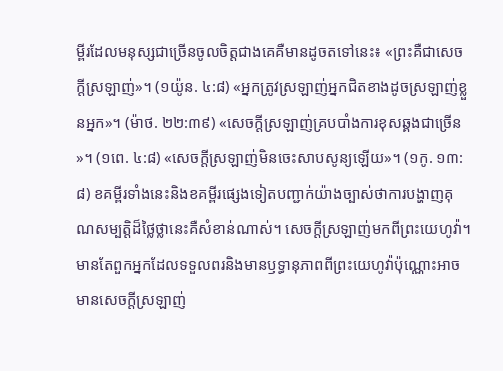ម្ពីរដែលមនុស្សជាច្រើនចូលចិត្តជាងគេគឺមានដូចតទៅនេះ៖ «ព្រះគឺជាសេចក្ដីស្រឡាញ់»។ (១យ៉ូន. ៤:៨) «អ្នកត្រូវស្រឡាញ់អ្នកជិតខាងដូចស្រឡាញ់ខ្លួនអ្នក»។ (ម៉ាថ. ២២:៣៩) «សេចក្ដីស្រឡាញ់គ្របបាំងការខុសឆ្គងជាច្រើន»។ (១ពេ. ៤:៨) «សេចក្ដីស្រឡាញ់មិនចេះសាបសូន្យឡើយ»។ (១កូ. ១៣:៨) ខគម្ពីរទាំងនេះនិងខគម្ពីរផ្សេងទៀតបញ្ជាក់យ៉ាងច្បាស់ថាការបង្ហាញគុណសម្បត្តិដ៏ថ្លៃថ្លានេះគឺសំខាន់ណាស់។ សេចក្ដីស្រឡាញ់មកពីព្រះយេហូវ៉ា។ មានតែពួកអ្នកដែលទទួលពរនិងមានឫទ្ធានុភាពពីព្រះយេហូវ៉ាប៉ុណ្ណោះអាចមានសេចក្ដីស្រឡាញ់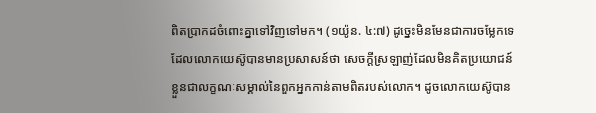ពិតប្រាកដចំពោះគ្នាទៅវិញទៅមក។ (១យ៉ូន. ៤:៧) ដូច្នេះមិនមែនជាការចម្លែកទេដែលលោកយេស៊ូបានមានប្រសាសន៍ថា សេចក្ដីស្រឡាញ់ដែលមិនគិតប្រយោជន៍ខ្លួនជាលក្ខណៈសម្គាល់នៃពួកអ្នកកាន់តាមពិតរបស់លោក។ ដូចលោកយេស៊ូបាន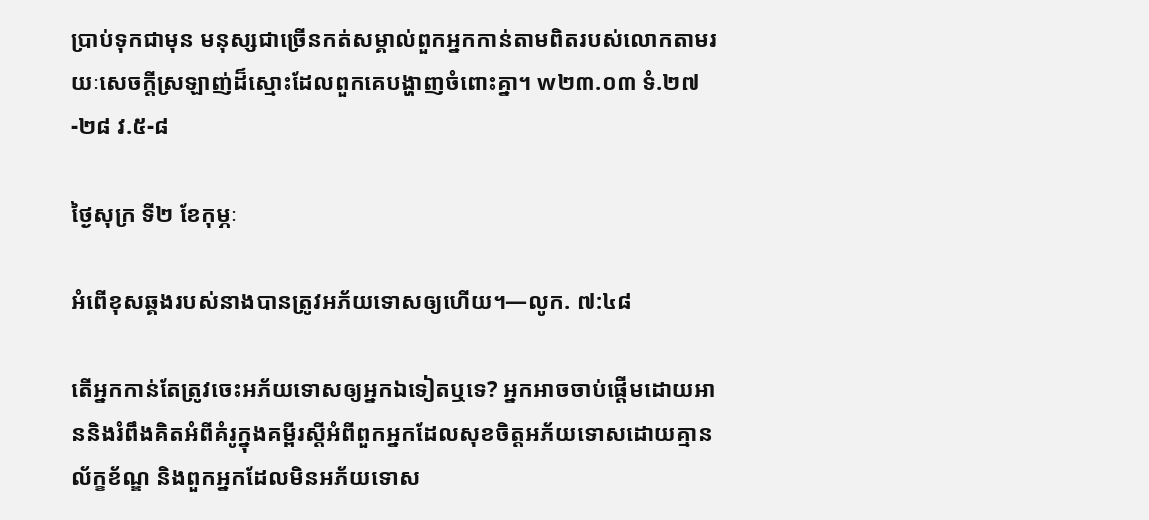ប្រាប់ទុកជាមុន មនុស្សជាច្រើនកត់សម្គាល់ពួកអ្នកកាន់តាមពិតរបស់លោកតាមរយៈសេចក្ដីស្រឡាញ់ដ៏ស្មោះដែលពួកគេបង្ហាញចំពោះគ្នា។ w២៣.០៣ ទំ.២៧-២៨ វ.៥-៨

ថ្ងៃសុក្រ ទី២ ខែកុម្ភៈ

អំពើខុសឆ្គងរបស់នាងបានត្រូវអភ័យទោសឲ្យហើយ។—លូក. ៧:៤៨

តើអ្នកកាន់តែត្រូវចេះអភ័យទោសឲ្យអ្នកឯទៀតឬទេ? អ្នកអាចចាប់ផ្ដើមដោយអាននិងរំពឹងគិតអំពីគំរូក្នុងគម្ពីរស្ដីអំពីពួកអ្នកដែលសុខចិត្តអភ័យទោសដោយគ្មានល័ក្ខខ័ណ្ឌ និងពួកអ្នកដែលមិនអភ័យទោស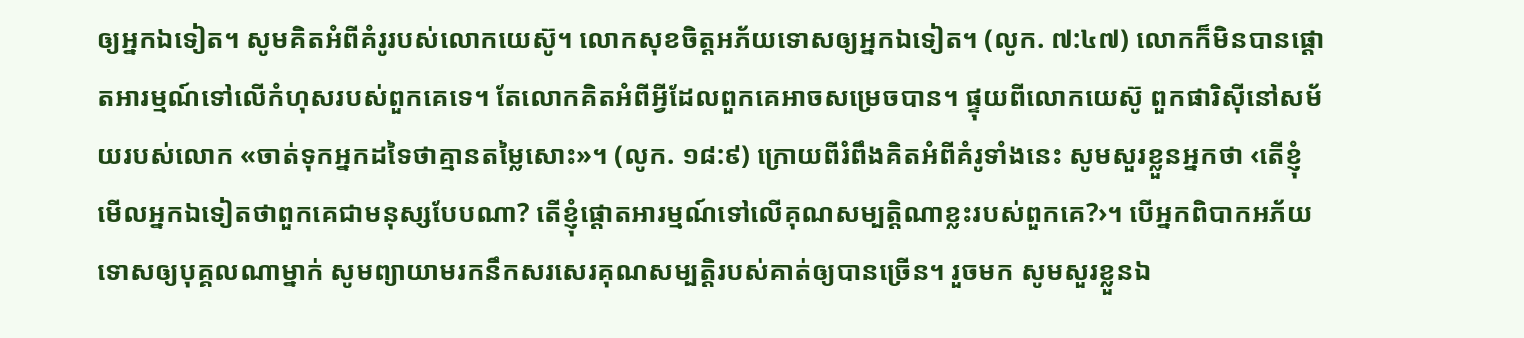ឲ្យអ្នកឯទៀត។ សូមគិតអំពីគំរូរបស់លោកយេស៊ូ។ លោកសុខចិត្តអភ័យទោសឲ្យអ្នកឯទៀត។ (លូក. ៧:៤៧) លោកក៏មិនបានផ្ដោតអារម្មណ៍ទៅលើកំហុសរបស់ពួកគេទេ។ តែលោកគិតអំពីអ្វីដែលពួកគេអាចសម្រេចបាន។ ផ្ទុយពីលោកយេស៊ូ ពួកផារិស៊ីនៅសម័យរបស់លោក «ចាត់ទុកអ្នកដទៃថាគ្មានតម្លៃសោះ»។ (លូក. ១៨:៩) ក្រោយពីរំពឹងគិតអំពីគំរូទាំងនេះ សូមសួរខ្លួនអ្នកថា ‹តើខ្ញុំមើលអ្នកឯទៀតថាពួកគេជាមនុស្សបែបណា? តើខ្ញុំផ្ដោតអារម្មណ៍ទៅលើគុណសម្បត្តិណាខ្លះរបស់ពួកគេ?›។ បើអ្នកពិបាកអភ័យទោសឲ្យបុគ្គលណាម្នាក់ សូមព្យាយាមរកនឹកសរសេរគុណសម្បត្តិរបស់គាត់ឲ្យបានច្រើន។ រួចមក សូមសួរខ្លួនឯ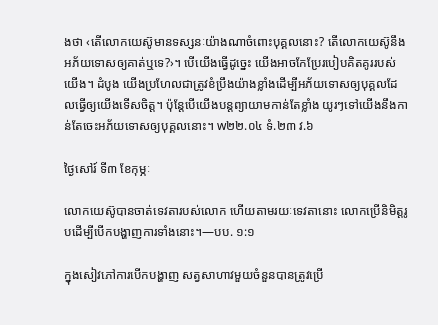ងថា ‹តើលោកយេស៊ូមានទស្សនៈយ៉ាងណាចំពោះបុគ្គលនោះ? តើលោកយេស៊ូនឹងអភ័យទោសឲ្យគាត់ឬទេ?›។ បើយើងធ្វើដូច្នេះ យើងអាចកែប្រែរបៀបគិតគូររបស់យើង។ ដំបូង យើងប្រហែលជាត្រូវខំប្រឹងយ៉ាងខ្លាំងដើម្បីអភ័យទោសឲ្យបុគ្គលដែលធ្វើឲ្យយើងទើសចិត្ត។ ប៉ុន្តែបើយើងបន្តព្យាយាមកាន់តែខ្លាំង យូរៗទៅយើងនឹងកាន់តែចេះអភ័យទោសឲ្យបុគ្គលនោះ។ w២២.០៤ ទំ.២៣ វ.៦

ថ្ងៃសៅរ៍ ទី៣ ខែកុម្ភៈ

លោកយេស៊ូបានចាត់ទេវតារបស់លោក ហើយតាមរយៈទេវតានោះ លោកប្រើនិមិត្តរូបដើម្បីបើកបង្ហាញការទាំងនោះ។—បប. ១:១

ក្នុងសៀវភៅការបើកបង្ហាញ សត្វសាហាវមួយចំនួនបានត្រូវប្រើ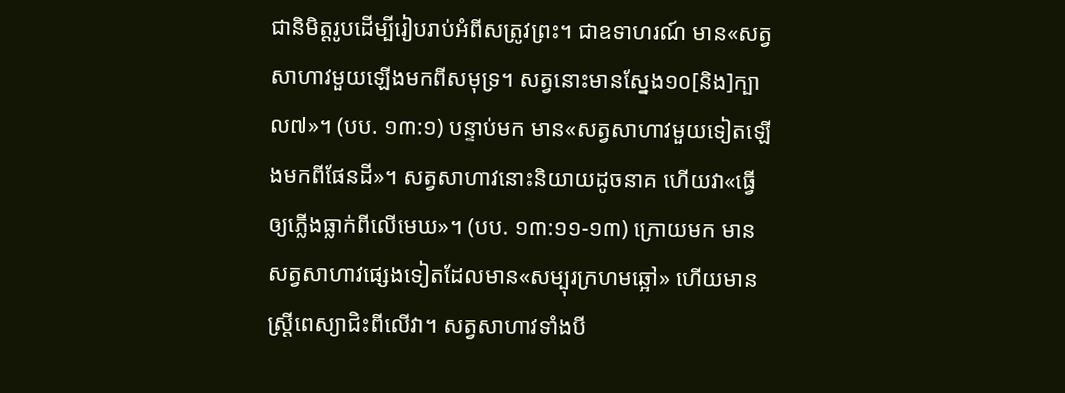ជានិមិត្តរូបដើម្បីរៀបរាប់អំពីសត្រូវព្រះ។ ជាឧទាហរណ៍ មាន«សត្វសាហាវមួយឡើងមកពីសមុទ្រ។ សត្វនោះមានស្នែង១០[និង]ក្បាល៧»។ (បប. ១៣:១) បន្ទាប់មក មាន«សត្វសាហាវមួយទៀតឡើងមកពីផែនដី»។ សត្វសាហាវនោះនិយាយដូចនាគ ហើយវា«ធ្វើឲ្យភ្លើងធ្លាក់ពីលើមេឃ»។ (បប. ១៣:១១-១៣) ក្រោយមក មានសត្វសាហាវផ្សេងទៀតដែលមាន«សម្បុរក្រហមឆ្អៅ» ហើយមានស្ត្រីពេស្យាជិះពីលើវា។ សត្វសាហាវទាំងបី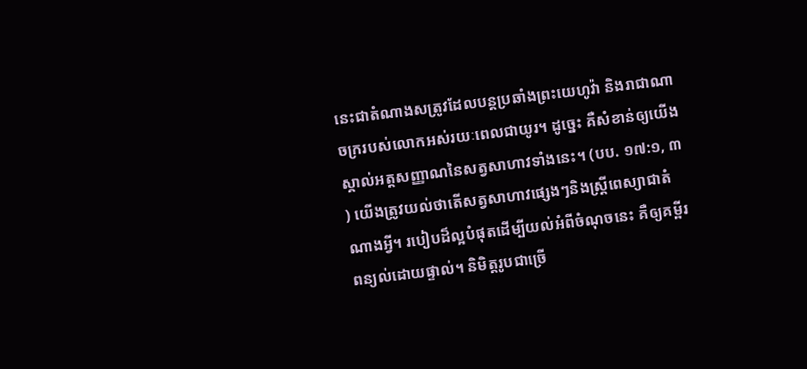នេះជាតំណាងសត្រូវដែលបន្តប្រឆាំងព្រះយេហូវ៉ា និងរាជាណាចក្ររបស់លោកអស់រយៈពេលជាយូរ។ ដូច្នេះ គឺសំខាន់ឲ្យយើងស្គាល់អត្តសញ្ញាណនៃសត្វសាហាវទាំងនេះ។ (បប. ១៧:១, ៣) យើងត្រូវយល់ថាតើសត្វសាហាវផ្សេងៗនិងស្ត្រីពេស្យាជាតំណាងអ្វី។ របៀបដ៏ល្អបំផុតដើម្បីយល់អំពីចំណុចនេះ គឺឲ្យគម្ពីរពន្យល់ដោយផ្ទាល់។ និមិត្តរូបជាច្រើ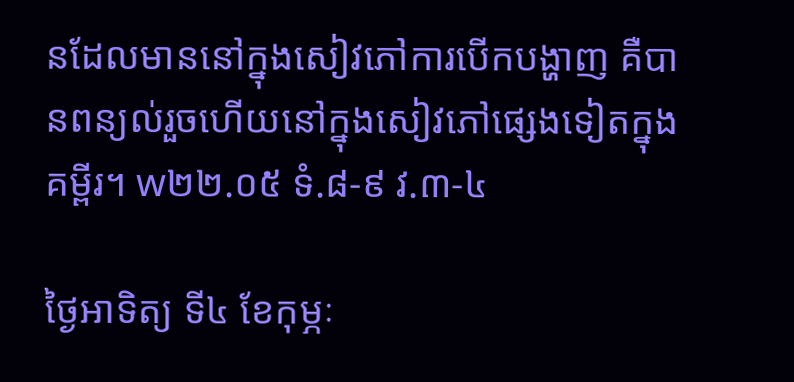នដែលមាននៅក្នុងសៀវភៅការបើកបង្ហាញ គឺបានពន្យល់រួចហើយនៅក្នុងសៀវភៅផ្សេងទៀតក្នុងគម្ពីរ។ w២២.០៥ ទំ.៨-៩ វ.៣-៤

ថ្ងៃអាទិត្យ ទី៤ ខែកុម្ភៈ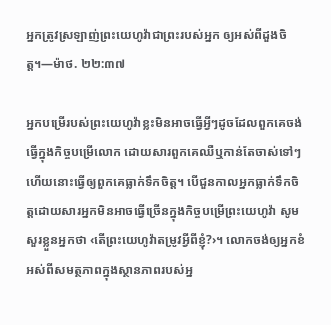អ្នកត្រូវស្រឡាញ់ព្រះយេហូវ៉ាជាព្រះរបស់អ្នក ឲ្យអស់ពីដួងចិត្ត។—ម៉ាថ. ២២:៣៧

អ្នកបម្រើរបស់ព្រះយេហូវ៉ាខ្លះមិនអាចធ្វើអ្វីៗដូចដែលពួកគេចង់ធ្វើក្នុងកិច្ចបម្រើលោក ដោយសារពួកគេឈឺឬកាន់តែចាស់ទៅៗ ហើយនោះធ្វើឲ្យពួកគេធ្លាក់ទឹកចិត្ត។ បើជួនកាលអ្នកធ្លាក់ទឹកចិត្តដោយសារអ្នកមិនអាចធ្វើច្រើនក្នុងកិច្ចបម្រើព្រះយេហូវ៉ា សូមសួរខ្លួនអ្នកថា ‹តើព្រះយេហូវ៉ាតម្រូវអ្វីពីខ្ញុំ?›។ លោកចង់ឲ្យអ្នកខំអស់ពីសមត្ថភាពក្នុងស្ថានភាពរបស់អ្ន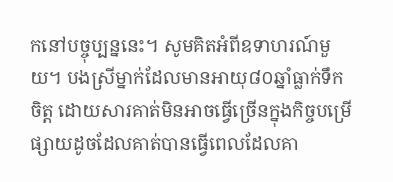កនៅបច្ចុប្បន្ននេះ។ សូមគិតអំពីឧទាហរណ៍មួយ។ បងស្រីម្នាក់ដែលមានអាយុ៨០ឆ្នាំធ្លាក់ទឹកចិត្ត ដោយសារគាត់មិនអាចធ្វើច្រើនក្នុងកិច្ចបម្រើផ្សាយដូចដែលគាត់បានធ្វើពេលដែលគា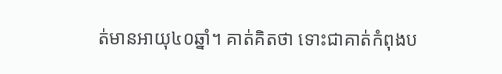ត់មានអាយុ៤០ឆ្នាំ។ គាត់គិតថា ទោះជាគាត់កំពុងប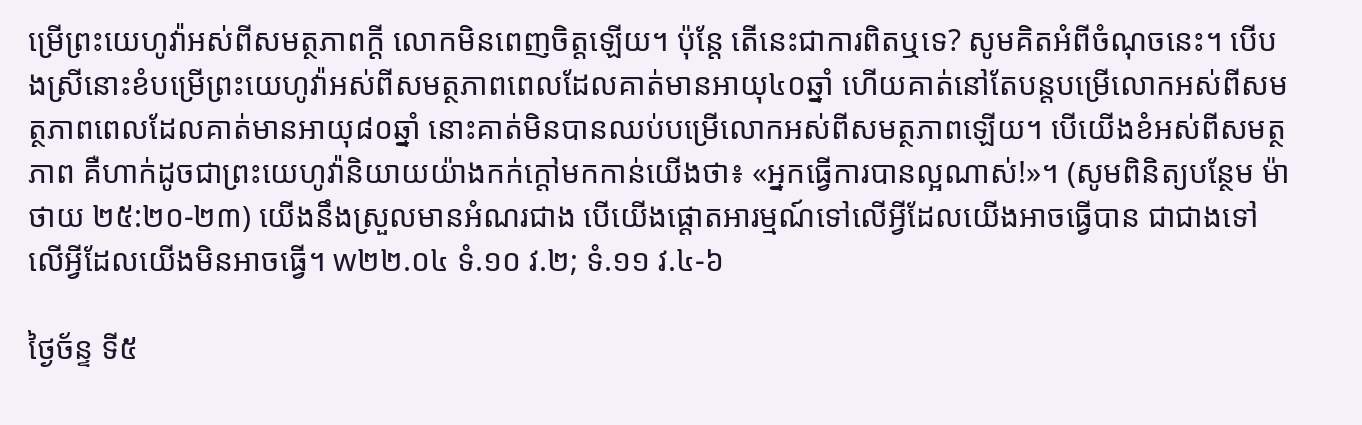ម្រើព្រះយេហូវ៉ាអស់ពីសមត្ថភាពក្ដី លោកមិនពេញចិត្តឡើយ។ ប៉ុន្តែ តើនេះជាការពិតឬទេ? សូមគិតអំពីចំណុចនេះ។ បើបងស្រីនោះខំបម្រើព្រះយេហូវ៉ាអស់ពីសមត្ថភាពពេលដែលគាត់មានអាយុ៤០ឆ្នាំ ហើយគាត់នៅតែបន្តបម្រើលោកអស់ពីសមត្ថភាពពេលដែលគាត់មានអាយុ៨០ឆ្នាំ នោះគាត់មិនបានឈប់បម្រើលោកអស់ពីសមត្ថភាពឡើយ។ បើយើងខំអស់ពីសមត្ថភាព គឺហាក់ដូចជាព្រះយេហូវ៉ានិយាយយ៉ាងកក់ក្ដៅមកកាន់យើងថា៖ «អ្នកធ្វើការបានល្អណាស់!»។ (សូមពិនិត្យបន្ថែម ម៉ាថាយ ២៥:២០-២៣) យើងនឹងស្រួលមានអំណរជាង បើយើងផ្ដោតអារម្មណ៍ទៅលើអ្វីដែលយើងអាចធ្វើបាន ជាជាងទៅលើអ្វីដែលយើងមិនអាចធ្វើ។ w២២.០៤ ទំ.១០ វ.២; ទំ.១១ វ.៤-៦

ថ្ងៃច័ន្ទ ទី៥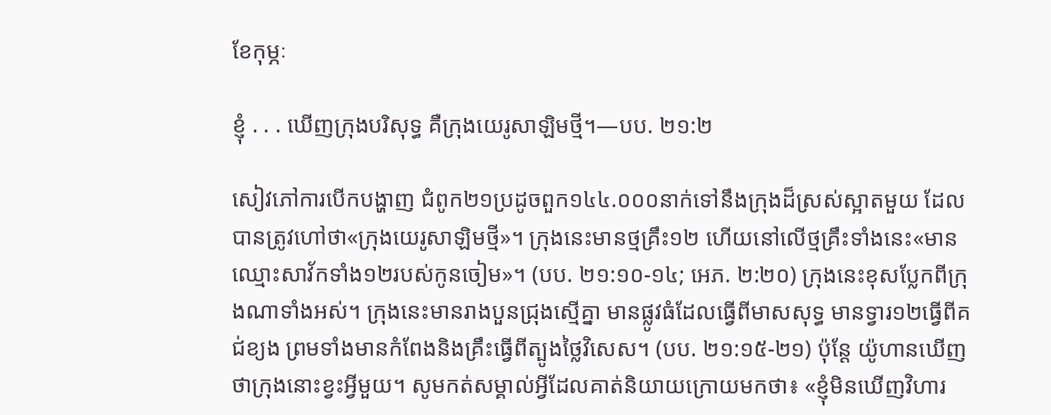ខែកុម្ភៈ

ខ្ញុំ . . . ឃើញក្រុងបរិសុទ្ធ គឺក្រុងយេរូសាឡិមថ្មី។—បប. ២១:២

សៀវភៅការបើកបង្ហាញ ជំពូក២១ប្រដូចពួក១៤៤.០០០នាក់ទៅនឹងក្រុងដ៏ស្រស់ស្អាតមួយ ដែលបានត្រូវហៅថា«ក្រុងយេរូសាឡិមថ្មី»។ ក្រុងនេះមានថ្មគ្រឹះ១២ ហើយនៅលើថ្មគ្រឹះទាំងនេះ«មានឈ្មោះសាវ័កទាំង១២របស់កូនចៀម»។ (បប. ២១:១០-១៤; អេភ. ២:២០) ក្រុងនេះខុសប្លែកពីក្រុងណាទាំងអស់។ ក្រុងនេះមានរាងបួនជ្រុងស្មើគ្នា មានផ្លូវធំដែលធ្វើពីមាសសុទ្ធ មានទ្វារ១២ធ្វើពីគជ់ខ្យង ព្រមទាំងមានកំពែងនិងគ្រឹះធ្វើពីត្បូងថ្លៃវិសេស។ (បប. ២១:១៥-២១) ប៉ុន្តែ យ៉ូហានឃើញថាក្រុងនោះខ្វះអ្វីមួយ។ សូមកត់សម្គាល់អ្វីដែលគាត់និយាយក្រោយមកថា៖ «ខ្ញុំមិនឃើញវិហារ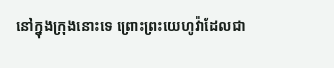នៅក្នុងក្រុងនោះទេ ព្រោះព្រះយេហូវ៉ាដែលជា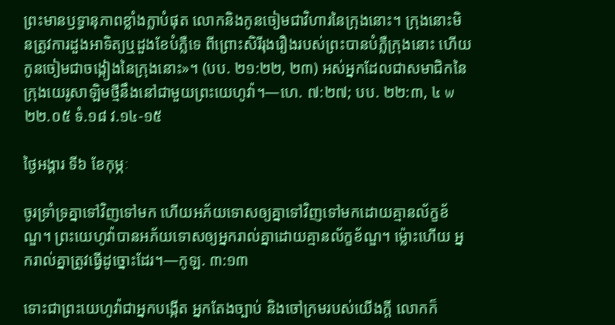ព្រះមានឫទ្ធានុភាពខ្លាំងក្លាបំផុត លោកនិងកូនចៀមជាវិហារនៃក្រុងនោះ។ ក្រុងនោះមិនត្រូវការដួងអាទិត្យឬដួងខែបំភ្លឺទេ ពីព្រោះសិរីរុងរឿងរបស់ព្រះបានបំភ្លឺក្រុងនោះ ហើយកូនចៀមជាចង្កៀងនៃក្រុងនោះ»។ (បប. ២១:២២, ២៣) អស់អ្នកដែលជាសមាជិកនៃក្រុងយេរូសាឡិមថ្មីនឹងនៅជាមួយព្រះយេហូវ៉ា។—ហេ. ៧:២៧; បប. ២២:៣, ៤ w២២.០៥ ទំ.១៨ វ.១៤-១៥

ថ្ងៃអង្គារ ទី៦ ខែកុម្ភៈ

ចូរទ្រាំទ្រគ្នាទៅវិញទៅមក ហើយអភ័យទោសឲ្យគ្នាទៅវិញទៅមកដោយគ្មានល័ក្ខខ័ណ្ឌ។ ព្រះយេហូវ៉ាបានអភ័យទោសឲ្យអ្នករាល់គ្នាដោយគ្មានល័ក្ខខ័ណ្ឌ។ ម្ល៉ោះហើយ អ្នករាល់គ្នាត្រូវធ្វើដូច្នោះដែរ។—កូឡ. ៣:១៣

ទោះជាព្រះយេហូវ៉ាជាអ្នកបង្កើត អ្នកតែងច្បាប់ និងចៅក្រមរបស់យើងក្ដី លោកក៏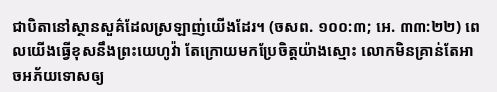ជាបិតានៅស្ថានសួគ៌ដែលស្រឡាញ់យើងដែរ។ (ចសព. ១០០:៣; អេ. ៣៣:២២) ពេលយើងធ្វើខុសនឹងព្រះយេហូវ៉ា តែក្រោយមកប្រែចិត្តយ៉ាងស្មោះ លោកមិនគ្រាន់តែអាចអភ័យទោសឲ្យ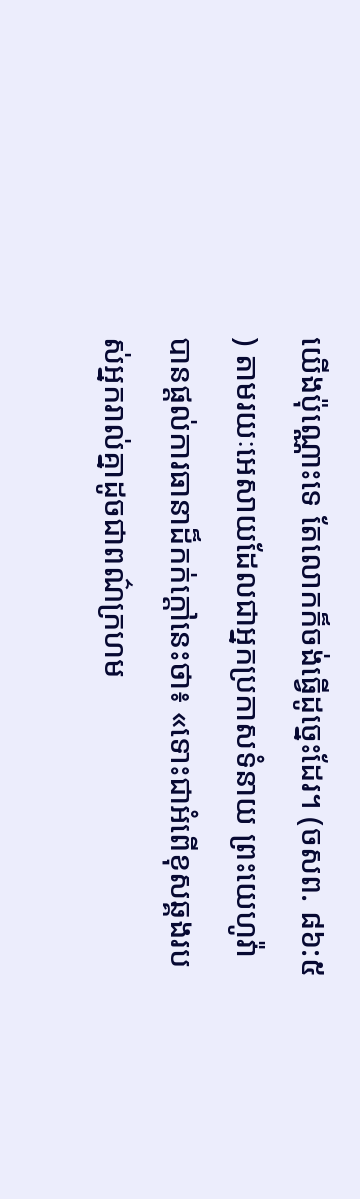យើងប៉ុណ្ណោះទេ តែលោកក៏ចង់ធ្វើដូច្នេះដែរ។ (ចសព. ៨៦:៥) តាមរយៈអេសាយដែលជាអ្នកប្រកាសទំនាយ ព្រះយេហូវ៉ាបានផ្ដល់ការធានាដ៏កក់ក្ដៅនេះថា៖ «ទោះជាអំពើខុសឆ្គងរបស់អ្នករាល់គ្នាដូចជាពណ៌ក្រហម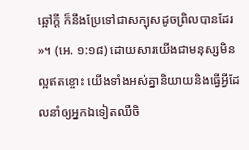ឆ្អៅក្ដី ក៏នឹងប្រែទៅជាសក្បុសដូចព្រិលបានដែរ»។ (អេ. ១:១៨) ដោយសារយើងជាមនុស្សមិនល្អឥតខ្ចោះ យើងទាំងអស់គ្នានិយាយនិងធ្វើអ្វីដែលនាំឲ្យអ្នកឯទៀតឈឺចិ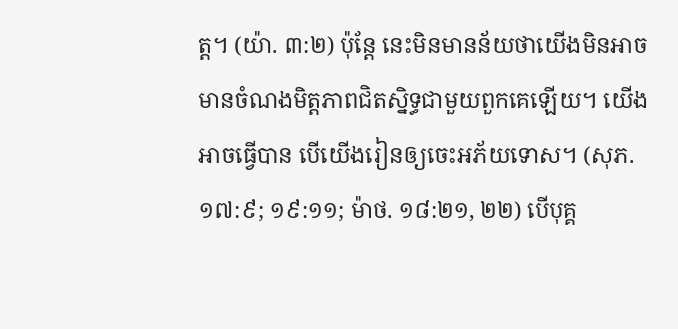ត្ត។ (យ៉ា. ៣:២) ប៉ុន្តែ នេះមិនមានន័យថាយើងមិនអាចមានចំណងមិត្តភាពជិតស្និទ្ធជាមួយពួកគេឡើយ។ យើងអាចធ្វើបាន បើយើងរៀនឲ្យចេះអភ័យទោស។ (សុភ. ១៧:៩; ១៩:១១; ម៉ាថ. ១៨:២១, ២២) បើបុគ្គ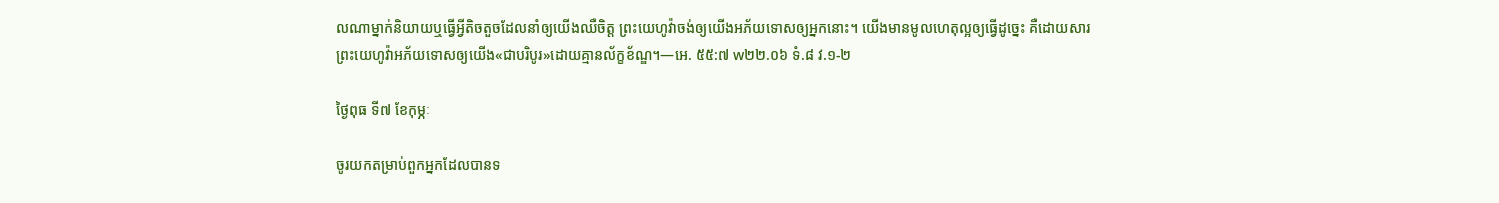លណាម្នាក់និយាយឬធ្វើអ្វីតិចតួចដែលនាំឲ្យយើងឈឺចិត្ត ព្រះយេហូវ៉ាចង់ឲ្យយើងអភ័យទោសឲ្យអ្នកនោះ។ យើងមានមូលហេតុល្អឲ្យធ្វើដូច្នេះ គឺដោយសារព្រះយេហូវ៉ាអភ័យទោសឲ្យយើង«ជាបរិបូរ»ដោយគ្មានល័ក្ខខ័ណ្ឌ។—អេ. ៥៥:៧ w២២.០៦ ទំ.៨ វ.១-២

ថ្ងៃពុធ ទី៧ ខែកុម្ភៈ

ចូរយកតម្រាប់ពួកអ្នកដែលបានទ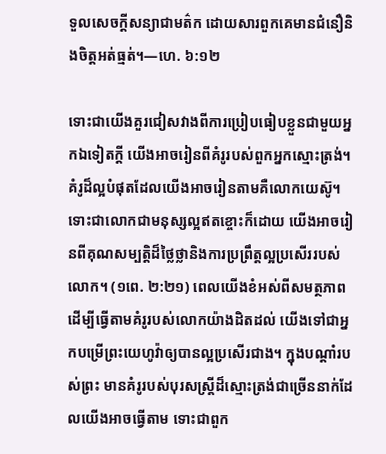ទួលសេចក្ដីសន្យាជាមត៌ក ដោយសារពួកគេមានជំនឿនិងចិត្តអត់ធ្មត់។—ហេ. ៦:១២

ទោះជាយើងគួរជៀសវាងពីការប្រៀបធៀបខ្លួនជាមួយអ្នកឯទៀតក្ដី យើងអាចរៀនពីគំរូរបស់ពួកអ្នកស្មោះត្រង់។ គំរូដ៏ល្អបំផុតដែលយើងអាចរៀនតាមគឺលោកយេស៊ូ។ ទោះជាលោកជាមនុស្សល្អឥតខ្ចោះក៏ដោយ យើងអាចរៀនពីគុណសម្បត្តិដ៏ថ្លៃថ្លានិងការប្រព្រឹត្តល្អប្រសើររបស់លោក។ (១ពេ. ២:២១) ពេលយើងខំអស់ពីសមត្ថភាពដើម្បីធ្វើតាមគំរូរបស់លោកយ៉ាងដិតដល់ យើងទៅជាអ្នកបម្រើព្រះយេហូវ៉ាឲ្យបានល្អប្រសើរជាង។ ក្នុងបណ្ដាំរបស់ព្រះ មានគំរូរបស់បុរសស្ត្រីដ៏ស្មោះត្រង់ជាច្រើននាក់ដែលយើងអាចធ្វើតាម ទោះជាពួក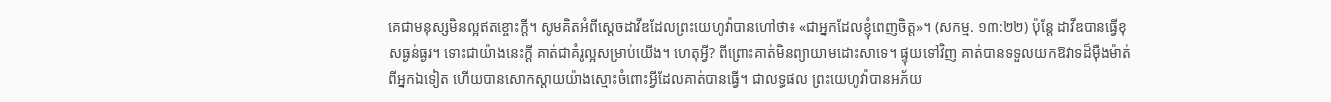គេជាមនុស្សមិនល្អឥតខ្ចោះក្ដី។ សូមគិតអំពីស្ដេចដាវីឌដែលព្រះយេហូវ៉ាបានហៅថា៖ «ជាអ្នកដែលខ្ញុំពេញចិត្ត»។ (សកម្ម. ១៣:២២) ប៉ុន្តែ ដាវីឌបានធ្វើខុសធ្ងន់ធ្ងរ។ ទោះជាយ៉ាងនេះក្ដី គាត់ជាគំរូល្អសម្រាប់យើង។ ហេតុអ្វី? ពីព្រោះគាត់មិនព្យាយាមដោះសាទេ។ ផ្ទុយទៅវិញ គាត់បានទទួលយកឱវាទដ៏ម៉ឺងម៉ាត់ពីអ្នកឯទៀត ហើយបានសោកស្ដាយយ៉ាងស្មោះចំពោះអ្វីដែលគាត់បានធ្វើ។ ជាលទ្ធផល ព្រះយេហូវ៉ាបានអភ័យ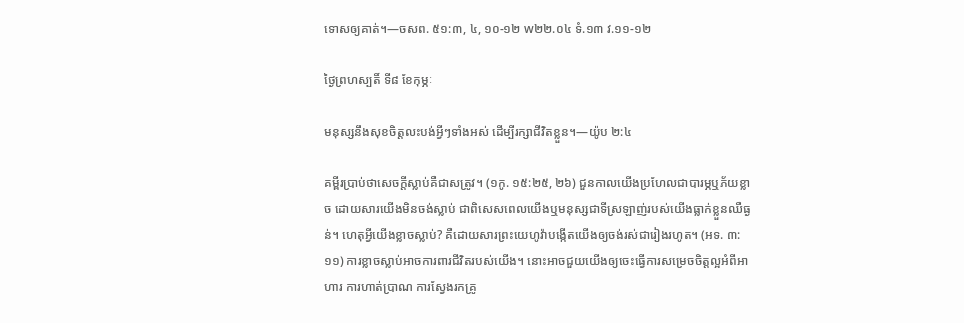ទោសឲ្យគាត់។—ចសព. ៥១:៣, ៤, ១០-១២ w២២.០៤ ទំ.១៣ វ.១១-១២

ថ្ងៃព្រហស្បតិ៍ ទី៨ ខែកុម្ភៈ

មនុស្សនឹងសុខចិត្តលះបង់អ្វីៗទាំងអស់ ដើម្បីរក្សាជីវិតខ្លួន។—យ៉ូប ២:៤

គម្ពីរប្រាប់ថាសេចក្ដីស្លាប់គឺជាសត្រូវ។ (១កូ. ១៥:២៥, ២៦) ជួនកាលយើងប្រហែលជាបារម្ភឬភ័យខ្លាច ដោយសារយើងមិនចង់ស្លាប់ ជាពិសេសពេលយើងឬមនុស្សជាទីស្រឡាញ់របស់យើងធ្លាក់ខ្លួនឈឺធ្ងន់។ ហេតុអ្វីយើងខ្លាចស្លាប់? គឺដោយសារព្រះយេហូវ៉ាបង្កើតយើងឲ្យចង់រស់ជារៀងរហូត។ (អទ. ៣:១១) ការខ្លាចស្លាប់អាចការពារជីវិតរបស់យើង។ នោះអាចជួយយើងឲ្យចេះធ្វើការសម្រេចចិត្តល្អអំពីអាហារ ការហាត់ប្រាណ ការស្វែងរកគ្រូ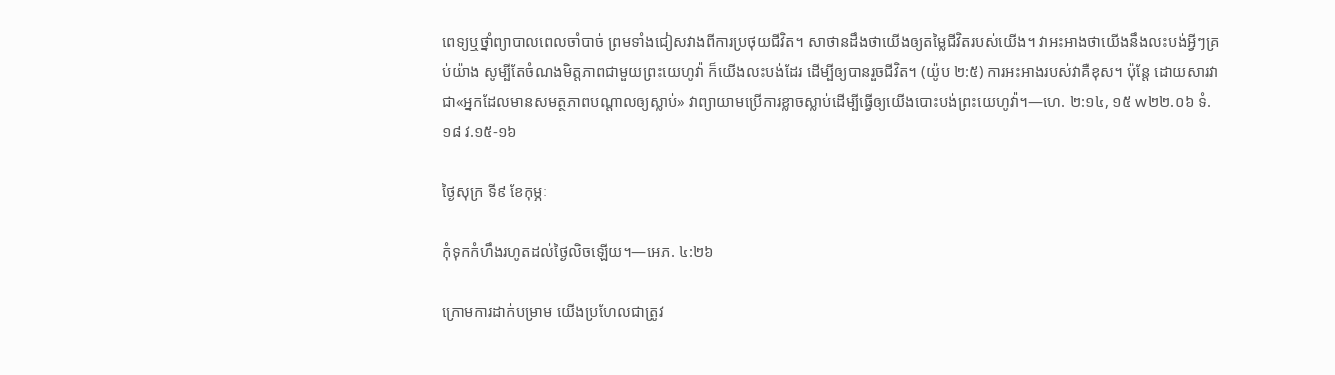ពេទ្យឬថ្នាំព្យាបាលពេលចាំបាច់ ព្រមទាំងជៀសវាងពីការប្រថុយជីវិត។ សាថានដឹងថាយើងឲ្យតម្លៃជីវិតរបស់យើង។ វាអះអាងថាយើងនឹងលះបង់អ្វីៗគ្រប់យ៉ាង សូម្បីតែចំណងមិត្តភាពជាមួយព្រះយេហូវ៉ា ក៏យើងលះបង់ដែរ ដើម្បីឲ្យបានរួចជីវិត។ (យ៉ូប ២:៥) ការអះអាងរបស់វាគឺខុស។ ប៉ុន្តែ ដោយសារវាជា«អ្នកដែលមានសមត្ថភាពបណ្ដាលឲ្យស្លាប់» វាព្យាយាមប្រើការខ្លាចស្លាប់ដើម្បីធ្វើឲ្យយើងបោះបង់ព្រះយេហូវ៉ា។—ហេ. ២:១៤, ១៥ w២២.០៦ ទំ.១៨ វ.១៥-១៦

ថ្ងៃសុក្រ ទី៩ ខែកុម្ភៈ

កុំទុកកំហឹងរហូតដល់ថ្ងៃលិចឡើយ។—អេភ. ៤:២៦

ក្រោមការដាក់បម្រាម យើងប្រហែលជាត្រូវ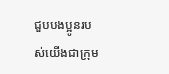ជួបបងប្អូនរបស់យើងជាក្រុម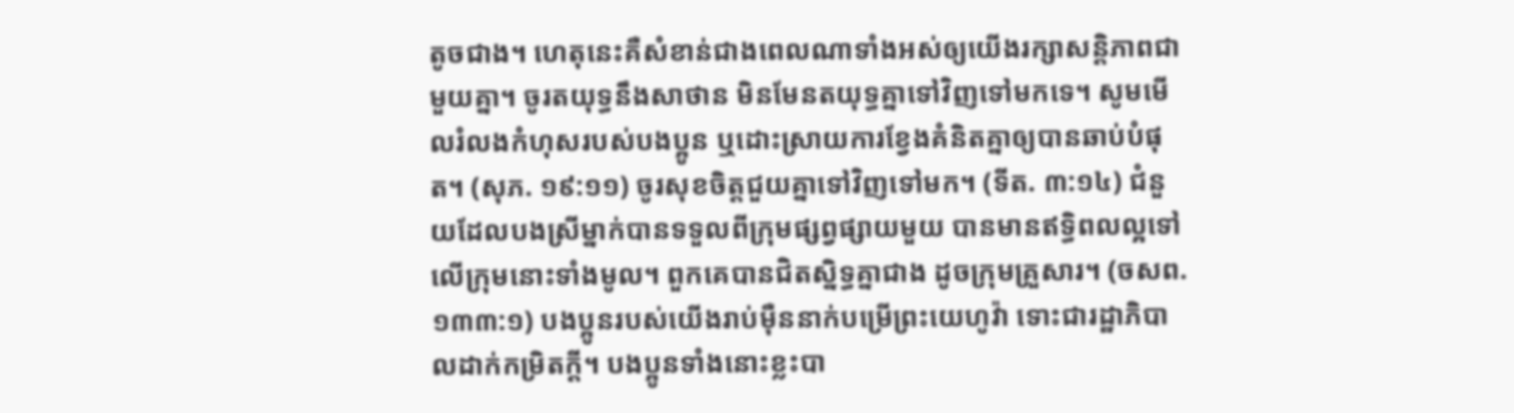តូចជាង។ ហេតុនេះគឺសំខាន់ជាងពេលណាទាំងអស់ឲ្យយើងរក្សាសន្តិភាពជាមួយគ្នា។ ចូរតយុទ្ធនឹងសាថាន មិនមែនតយុទ្ធគ្នាទៅវិញទៅមកទេ។ សូមមើលរំលងកំហុសរបស់បងប្អូន ឬដោះស្រាយការខ្វែងគំនិតគ្នាឲ្យបានឆាប់បំផុត។ (សុភ. ១៩:១១) ចូរសុខចិត្តជួយគ្នាទៅវិញទៅមក។ (ទីត. ៣:១៤) ជំនួយដែលបងស្រីម្នាក់បានទទួលពីក្រុមផ្សព្វផ្សាយមួយ បានមានឥទ្ធិពលល្អទៅលើក្រុមនោះទាំងមូល។ ពួកគេបានជិតស្និទ្ធគ្នាជាង ដូចក្រុមគ្រួសារ។ (ចសព. ១៣៣:១) បងប្អូនរបស់យើងរាប់ម៉ឺននាក់បម្រើព្រះយេហូវ៉ា ទោះជារដ្ឋាភិបាលដាក់កម្រិតក្ដី។ បងប្អូនទាំងនោះខ្លះបា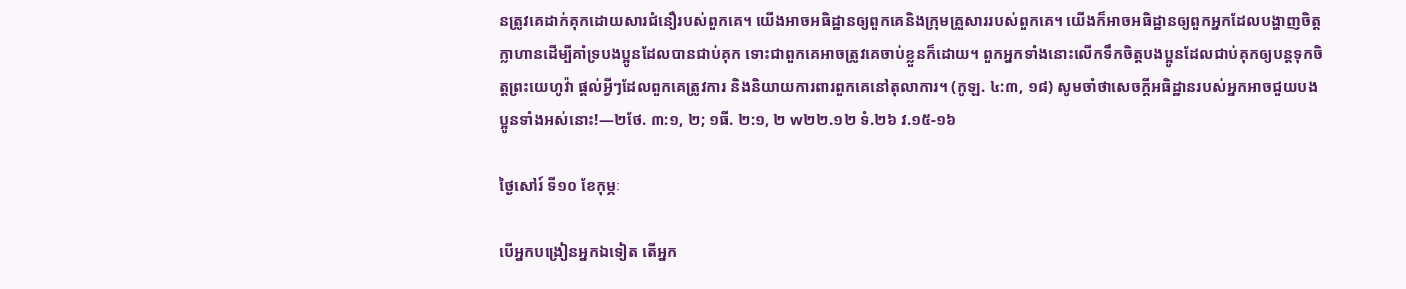នត្រូវគេដាក់គុកដោយសារជំនឿរបស់ពួកគេ។ យើងអាចអធិដ្ឋានឲ្យពួកគេនិងក្រុមគ្រួសាររបស់ពួកគេ។ យើងក៏អាចអធិដ្ឋានឲ្យពួកអ្នកដែលបង្ហាញចិត្តក្លាហានដើម្បីគាំទ្របងប្អូនដែលបានជាប់គុក ទោះជាពួកគេអាចត្រូវគេចាប់ខ្លួនក៏ដោយ។ ពួកអ្នកទាំងនោះលើកទឹកចិត្តបងប្អូនដែលជាប់គុកឲ្យបន្តទុកចិត្តព្រះយេហូវ៉ា ផ្ដល់អ្វីៗដែលពួកគេត្រូវការ និងនិយាយការពារពួកគេនៅតុលាការ។ (កូឡ. ៤:៣, ១៨) សូមចាំថាសេចក្ដីអធិដ្ឋានរបស់អ្នកអាចជួយបងប្អូនទាំងអស់នោះ!—២ថែ. ៣:១, ២; ១ធី. ២:១, ២ w២២.១២ ទំ.២៦ វ.១៥-១៦

ថ្ងៃសៅរ៍ ទី១០ ខែកុម្ភៈ

បើអ្នកបង្រៀនអ្នកឯទៀត តើអ្នក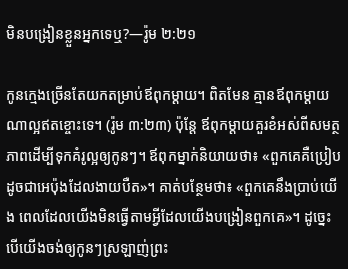មិនបង្រៀនខ្លួនអ្នកទេឬ?—រ៉ូម ២:២១

កូនក្មេងច្រើនតែយកតម្រាប់ឪពុកម្ដាយ។ ពិតមែន គ្មានឪពុកម្ដាយណាល្អឥតខ្ចោះទេ។ (រ៉ូម ៣:២៣) ប៉ុន្តែ ឪពុកម្ដាយគួរខំអស់ពីសមត្ថភាពដើម្បីទុកគំរូល្អឲ្យកូនៗ។ ឪពុកម្នាក់និយាយថា៖ «ពួកគេគឺប្រៀបដូចជាអេប៉ុងដែលងាយបឺត»។ គាត់បន្ថែមថា៖ «ពួកគេនឹងប្រាប់យើង ពេលដែលយើងមិនធ្វើតាមអ្វីដែលយើងបង្រៀនពួកគេ»។ ដូច្នេះ បើយើងចង់ឲ្យកូនៗស្រឡាញ់ព្រះ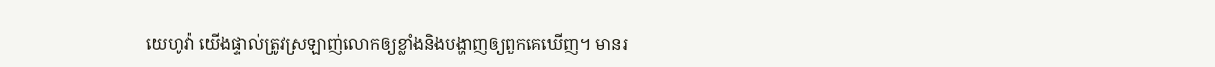យេហូវ៉ា យើងផ្ទាល់ត្រូវស្រឡាញ់លោកឲ្យខ្លាំងនិងបង្ហាញឲ្យពួកគេឃើញ។ មានរ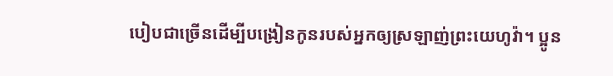បៀបជាច្រើនដើម្បីបង្រៀនកូនរបស់អ្នកឲ្យស្រឡាញ់ព្រះយេហូវ៉ា។ ប្អូន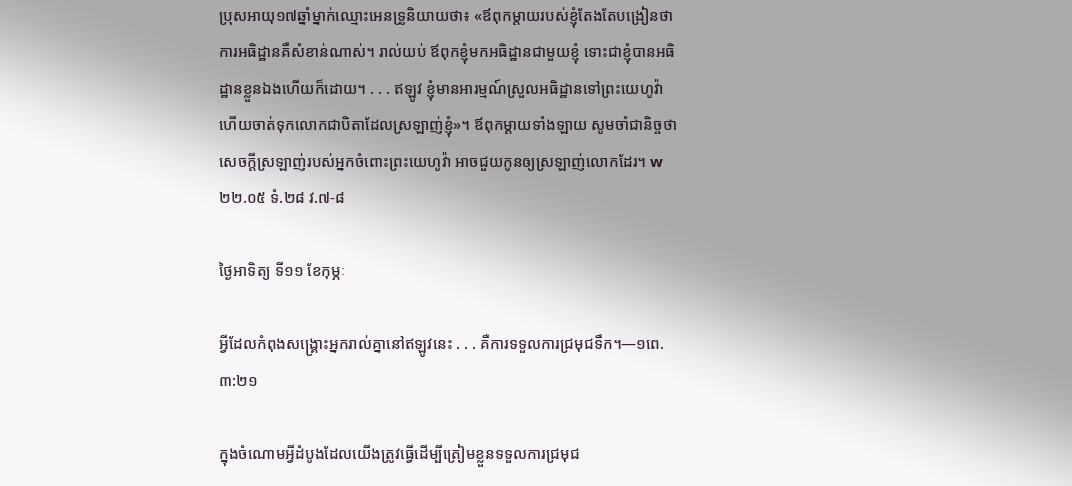ប្រុសអាយុ១៧ឆ្នាំម្នាក់ឈ្មោះអេនទ្រូនិយាយថា៖ «ឪពុកម្ដាយរបស់ខ្ញុំតែងតែបង្រៀនថា ការអធិដ្ឋានគឺសំខាន់ណាស់។ រាល់យប់ ឪពុកខ្ញុំមកអធិដ្ឋានជាមួយខ្ញុំ ទោះជាខ្ញុំបានអធិដ្ឋានខ្លួនឯងហើយក៏ដោយ។ . . . ឥឡូវ ខ្ញុំមានអារម្មណ៍ស្រួលអធិដ្ឋានទៅព្រះយេហូវ៉ា ហើយចាត់ទុកលោកជាបិតាដែលស្រឡាញ់ខ្ញុំ»។ ឪពុកម្ដាយទាំងឡាយ សូមចាំជានិច្ចថាសេចក្ដីស្រឡាញ់របស់អ្នកចំពោះព្រះយេហូវ៉ា អាចជួយកូនឲ្យស្រឡាញ់លោកដែរ។ w២២.០៥ ទំ.២៨ វ.៧-៨

ថ្ងៃអាទិត្យ ទី១១ ខែកុម្ភៈ

អ្វីដែលកំពុងសង្គ្រោះអ្នករាល់គ្នានៅឥឡូវនេះ . . . គឺការទទួលការជ្រមុជទឹក។—១ពេ. ៣:២១

ក្នុងចំណោមអ្វីដំបូងដែលយើងត្រូវធ្វើដើម្បីត្រៀមខ្លួនទទួលការជ្រមុជ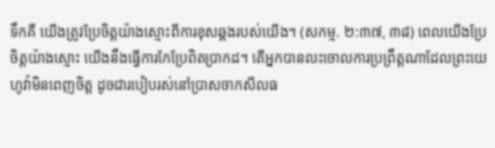ទឹកគឺ យើងត្រូវប្រែចិត្តយ៉ាងស្មោះពីការខុសឆ្គងរបស់យើង។ (សកម្ម. ២:៣៧, ៣៨) ពេលយើងប្រែចិត្តយ៉ាងស្មោះ យើងនឹងធ្វើការកែប្រែពិតប្រាកដ។ តើអ្នកបានលះចោលការប្រព្រឹត្តណាដែលព្រះយេហូវ៉ាមិនពេញចិត្ត ដូចជារបៀបរស់នៅប្រាសចាកសីលធ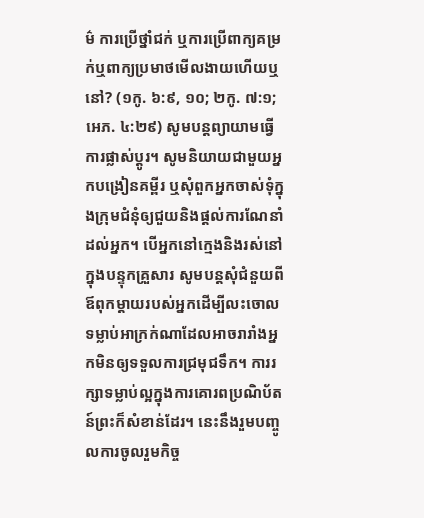ម៌ ការប្រើថ្នាំជក់ ឬការប្រើពាក្យគម្រក់ឬពាក្យប្រមាថមើលងាយហើយឬនៅ? (១កូ. ៦:៩, ១០; ២កូ. ៧:១; អេភ. ៤:២៩) សូមបន្តព្យាយាមធ្វើការផ្លាស់ប្ដូរ។ សូមនិយាយជាមួយអ្នកបង្រៀនគម្ពីរ ឬសុំពួកអ្នកចាស់ទុំក្នុងក្រុមជំនុំឲ្យជួយនិងផ្ដល់ការណែនាំដល់អ្នក។ បើអ្នកនៅក្មេងនិងរស់នៅក្នុងបន្ទុកគ្រួសារ សូមបន្តសុំជំនួយពីឪពុកម្ដាយរបស់អ្នកដើម្បីលះចោលទម្លាប់អាក្រក់ណាដែលអាចរារាំងអ្នកមិនឲ្យទទួលការជ្រមុជទឹក។ ការរក្សាទម្លាប់ល្អក្នុងការគោរពប្រណិប័តន៍ព្រះក៏សំខាន់ដែរ។ នេះនឹងរួមបញ្ចូលការចូលរួមកិច្ច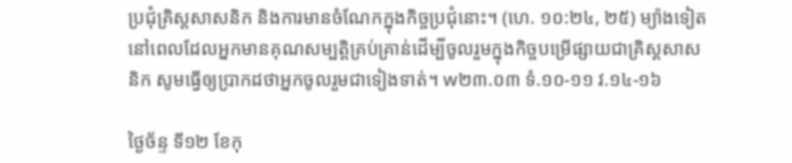ប្រជុំគ្រិស្តសាសនិក និងការមានចំណែកក្នុងកិច្ចប្រជុំនោះ។ (ហេ. ១០:២៤, ២៥) ម្យ៉ាងទៀត នៅពេលដែលអ្នកមានគុណសម្បត្តិគ្រប់គ្រាន់ដើម្បីចូលរួមក្នុងកិច្ចបម្រើផ្សាយជាគ្រិស្តសាសនិក សូមធ្វើឲ្យប្រាកដថាអ្នកចូលរួមជាទៀងទាត់។ w២៣.០៣ ទំ.១០-១១ វ.១៤-១៦

ថ្ងៃច័ន្ទ ទី១២ ខែកុ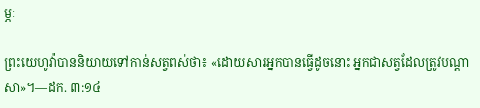ម្ភៈ

ព្រះយេហូវ៉ាបាននិយាយទៅកាន់សត្វពស់ថា៖ «ដោយសារអ្នកបានធ្វើដូចនោះ អ្នកជាសត្វដែលត្រូវបណ្ដាសា»។—ដក. ៣:១៤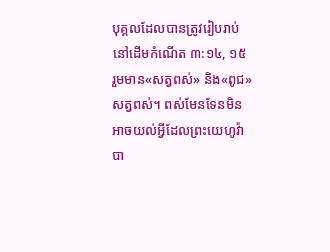បុគ្គលដែលបានត្រូវរៀបរាប់នៅដើមកំណើត ៣:១៤, ១៥ រួមមាន«សត្វពស់» និង«ពូជ»សត្វពស់។ ពស់មែនទែនមិនអាចយល់អ្វីដែលព្រះយេហូវ៉ាបា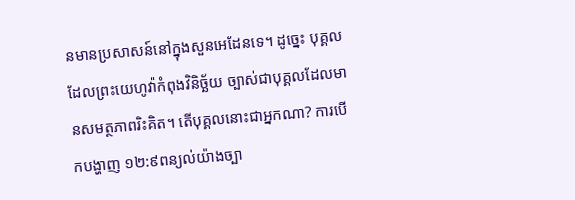នមានប្រសាសន៍នៅក្នុងសួនអេដែនទេ។ ដូច្នេះ បុគ្គលដែលព្រះយេហូវ៉ាកំពុងវិនិច្ឆ័យ ច្បាស់ជាបុគ្គលដែលមានសមត្ថភាពរិះគិត។ តើបុគ្គលនោះជាអ្នកណា? ការបើកបង្ហាញ ១២:៩ពន្យល់យ៉ាងច្បា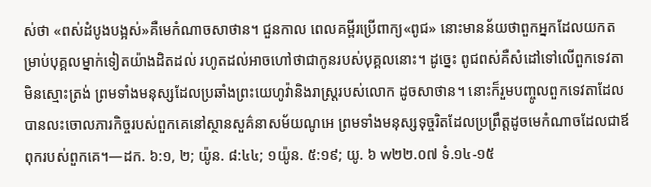ស់ថា «ពស់ដំបូងបង្អស់»គឺមេកំណាចសាថាន។ ជួនកាល ពេលគម្ពីរប្រើពាក្យ«ពូជ» នោះមានន័យថាពួកអ្នកដែលយកតម្រាប់បុគ្គលម្នាក់ទៀតយ៉ាងដិតដល់ រហូតដល់អាចហៅថាជាកូនរបស់បុគ្គលនោះ។ ដូច្នេះ ពូជពស់គឺសំដៅទៅលើពួកទេវតាមិនស្មោះត្រង់ ព្រមទាំងមនុស្សដែលប្រឆាំងព្រះយេហូវ៉ានិងរាស្ត្ររបស់លោក ដូចសាថាន។ នោះក៏រួមបញ្ចូលពួកទេវតាដែលបានលះចោលភារកិច្ចរបស់ពួកគេនៅស្ថានសួគ៌នាសម័យណូអេ ព្រមទាំងមនុស្សទុច្ចរិតដែលប្រព្រឹត្តដូចមេកំណាចដែលជាឪពុករបស់ពួកគេ។—ដក. ៦:១, ២; យ៉ូន. ៨:៤៤; ១យ៉ូន. ៥:១៩; យូ. ៦ w២២.០៧ ទំ.១៤-១៥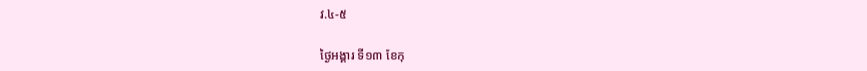វ.៤-៥

ថ្ងៃអង្គារ ទី១៣ ខែកុ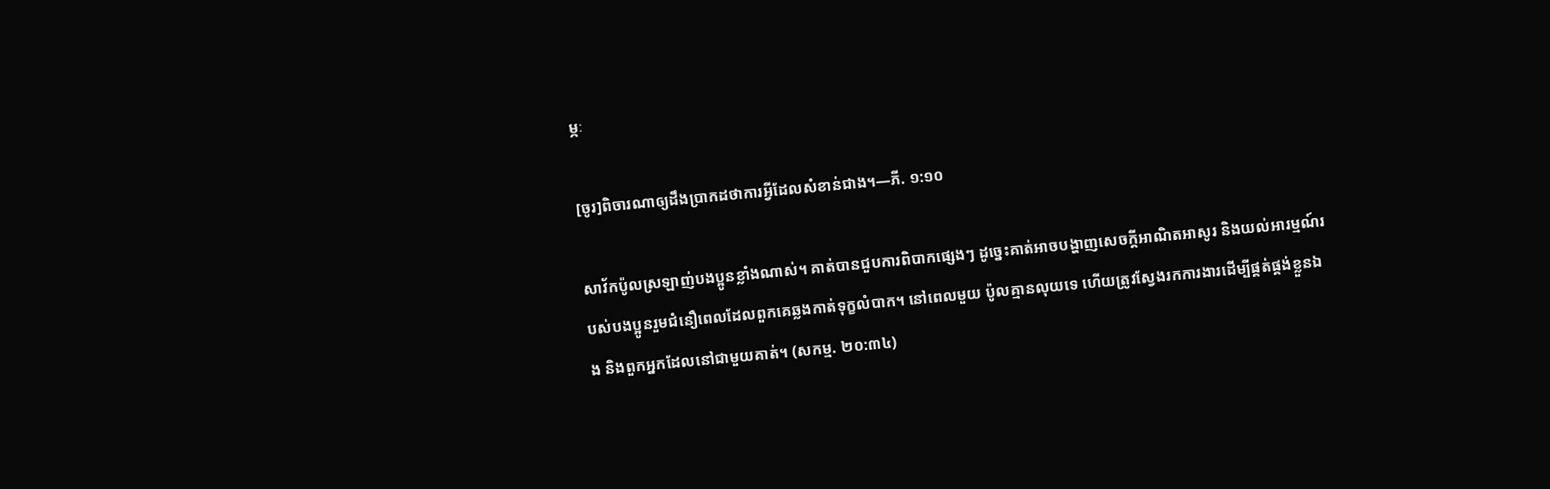ម្ភៈ

[ចូរ]ពិចារណាឲ្យដឹងប្រាកដថាការអ្វីដែលសំខាន់ជាង។—ភី. ១:១០

សាវ័កប៉ូលស្រឡាញ់បងប្អូនខ្លាំងណាស់។ គាត់បានជួបការពិបាកផ្សេងៗ ដូច្នេះគាត់អាចបង្ហាញសេចក្ដីអាណិតអាសូរ និងយល់អារម្មណ៍របស់បងប្អូនរួមជំនឿពេលដែលពួកគេឆ្លងកាត់ទុក្ខលំបាក។ នៅពេលមួយ ប៉ូលគ្មានលុយទេ ហើយត្រូវស្វែងរកការងារដើម្បីផ្គត់ផ្គង់ខ្លួនឯង និងពួកអ្នកដែលនៅជាមួយគាត់។ (សកម្ម. ២០:៣៤)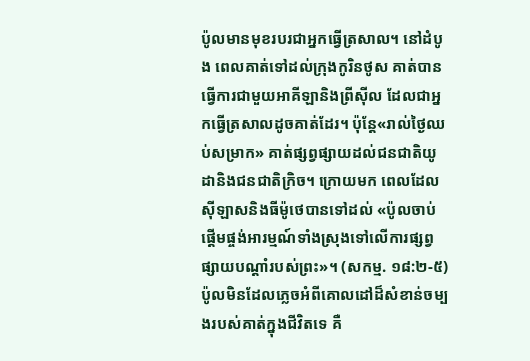ប៉ូលមានមុខរបរជាអ្នកធ្វើត្រសាល។ នៅដំបូង ពេលគាត់ទៅដល់ក្រុងកូរិនថូស គាត់បានធ្វើការជាមួយអាគីឡានិងព្រីស៊ីល ដែលជាអ្នកធ្វើត្រសាលដូចគាត់ដែរ។ ប៉ុន្តែ«រាល់ថ្ងៃឈប់សម្រាក» គាត់ផ្សព្វផ្សាយដល់ជនជាតិយូដានិងជនជាតិក្រិច។ ក្រោយមក ពេលដែលស៊ីឡាសនិងធីម៉ូថេបានទៅដល់ «ប៉ូលចាប់ផ្ដើមផ្ចង់អារម្មណ៍ទាំងស្រុងទៅលើការផ្សព្វផ្សាយបណ្ដាំរបស់ព្រះ»។ (សកម្ម. ១៨:២-៥) ប៉ូលមិនដែលភ្លេចអំពីគោលដៅដ៏សំខាន់ចម្បងរបស់គាត់ក្នុងជីវិតទេ គឺ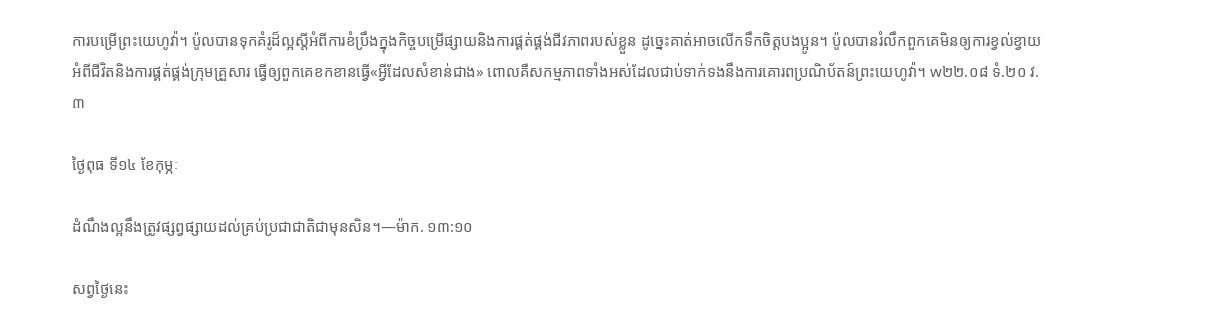ការបម្រើព្រះយេហូវ៉ា។ ប៉ូលបានទុកគំរូដ៏ល្អស្ដីអំពីការខំប្រឹងក្នុងកិច្ចបម្រើផ្សាយនិងការផ្គត់ផ្គង់ជីវភាពរបស់ខ្លួន ដូច្នេះគាត់អាចលើកទឹកចិត្តបងប្អូន។ ប៉ូលបានរំលឹកពួកគេមិនឲ្យការខ្វល់ខ្វាយអំពីជីវិតនិងការផ្គត់ផ្គង់ក្រុមគ្រួសារ ធ្វើឲ្យពួកគេខកខានធ្វើ«អ្វីដែលសំខាន់ជាង» ពោលគឺសកម្មភាពទាំងអស់ដែលជាប់ទាក់ទងនឹងការគោរពប្រណិប័តន៍ព្រះយេហូវ៉ា។ w២២.០៨ ទំ.២០ វ.៣

ថ្ងៃពុធ ទី១៤ ខែកុម្ភៈ

ដំណឹងល្អនឹងត្រូវផ្សព្វផ្សាយដល់គ្រប់ប្រជាជាតិជាមុនសិន។—ម៉ាក. ១៣:១០

សព្វថ្ងៃនេះ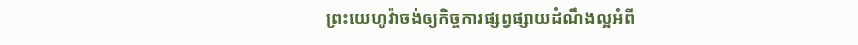ព្រះយេហូវ៉ាចង់ឲ្យកិច្ចការផ្សព្វផ្សាយដំណឹងល្អអំពី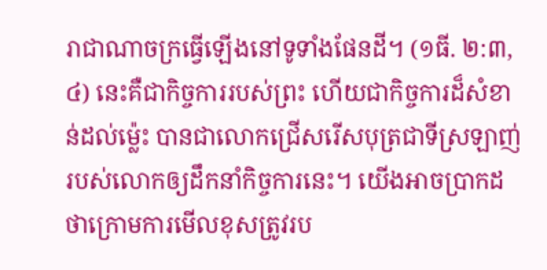រាជាណាចក្រធ្វើឡើងនៅទូទាំងផែនដី។ (១ធី. ២:៣, ៤) នេះគឺជាកិច្ចការរបស់ព្រះ ហើយជាកិច្ចការដ៏សំខាន់ដល់ម្ល៉េះ បានជាលោកជ្រើសរើសបុត្រជាទីស្រឡាញ់របស់លោកឲ្យដឹកនាំកិច្ចការនេះ។ យើងអាចប្រាកដថាក្រោមការមើលខុសត្រូវរប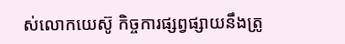ស់លោកយេស៊ូ កិច្ចការផ្សព្វផ្សាយនឹងត្រូ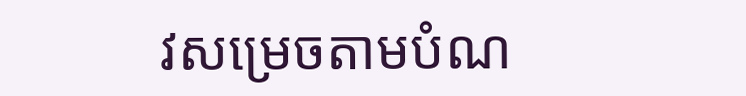វសម្រេចតាមបំណ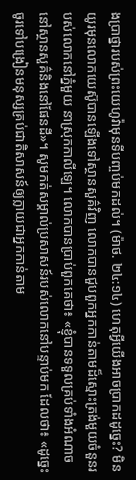ងប្រាថ្នារបស់ព្រះយេហូវ៉ាមុនទីបញ្ចប់មកដល់។ (ម៉ាថ. ២៤:១៤) ហេតុអ្វីយើងអាចប្រាកដដូច្នេះ? មិនយូរមុនលោកយេស៊ូបានឡើងទៅស្ថានសួគ៌វិញ លោកបានជួបពួកអ្នកកាន់តាមដ៏ស្មោះត្រង់មួយចំនួនរបស់លោកនៅភ្នំមួយ នាស្រុកកាលីឡេ។ លោកបានប្រាប់ពួកគេថា៖ «ខ្ញុំបានទទួលគ្រប់ទាំងអំណាចនៅស្ថានសួគ៌និងនៅផែនដី»។ សូមកត់សម្គាល់ប្រសាសន៍របស់លោកនៅបន្ទាប់មក ដែលថា៖ «ដូច្នេះ ចូរទៅបង្រៀនមនុស្សគ្រប់ជាតិសាសន៍ឲ្យក្លាយជាអ្នកកាន់តាម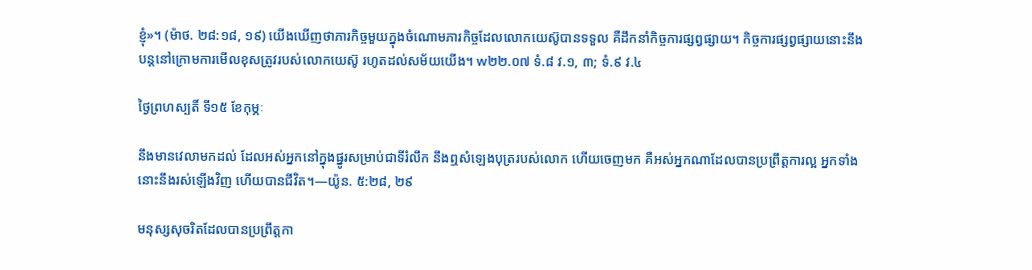ខ្ញុំ»។ (ម៉ាថ. ២៨:១៨, ១៩) យើងឃើញថាភារកិច្ចមួយក្នុងចំណោមភារកិច្ចដែលលោកយេស៊ូបានទទួល គឺដឹកនាំកិច្ចការផ្សព្វផ្សាយ។ កិច្ចការផ្សព្វផ្សាយនោះនឹងបន្តនៅក្រោមការមើលខុសត្រូវរបស់លោកយេស៊ូ រហូតដល់សម័យយើង។ w២២.០៧ ទំ.៨ វ.១, ៣; ទំ.៩ វ.៤

ថ្ងៃព្រហស្បតិ៍ ទី១៥ ខែកុម្ភៈ

នឹងមានវេលាមកដល់ ដែលអស់អ្នកនៅក្នុងផ្នូរសម្រាប់ជាទីរំលឹក នឹងឮសំឡេងបុត្ររបស់លោក ហើយចេញមក គឺអស់អ្នកណាដែលបានប្រព្រឹត្តការល្អ អ្នកទាំងនោះនឹងរស់ឡើងវិញ ហើយបានជីវិត។—យ៉ូន. ៥:២៨, ២៩

មនុស្សសុចរិតដែលបានប្រព្រឹត្តកា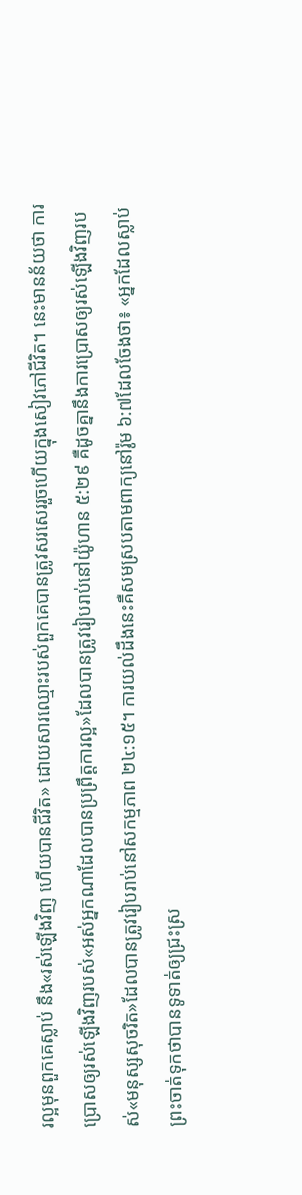រល្អមុនពួកគេស្លាប់ នឹង«រស់ឡើងវិញ ហើយបានជីវិត» ដោយសារឈ្មោះរបស់ពួកគេបានត្រូវសរសេររួចហើយក្នុងសៀវភៅជីវិត។ នេះមានន័យថា ការប្រោសឲ្យរស់ឡើងវិញរបស់«អស់អ្នកណាដែលបានប្រព្រឹត្តការល្អ»ដែលបានត្រូវរៀបរាប់នៅយ៉ូហាន ៥:២៩ គឺដូចគ្នានឹងការប្រោសឲ្យរស់ឡើងវិញរបស់«មនុស្សសុចរិត»ដែលបានត្រូវរៀបរាប់នៅសកម្មភាព ២៤:១៥។ ការយល់ដឹងនេះគឺសមស្របតាមពាក្យនៅរ៉ូម ៦:៧ដែលចែងថា៖ «អ្នកដែលស្លាប់ ព្រះចាត់ទុកថាបានទូទាត់ឲ្យជ្រះស្រ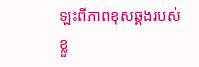ឡះពីភាពខុសឆ្គងរបស់ខ្លួ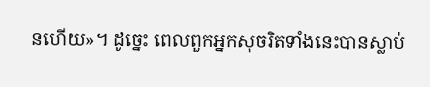នហើយ»។ ដូច្នេះ ពេលពួកអ្នកសុចរិតទាំងនេះបានស្លាប់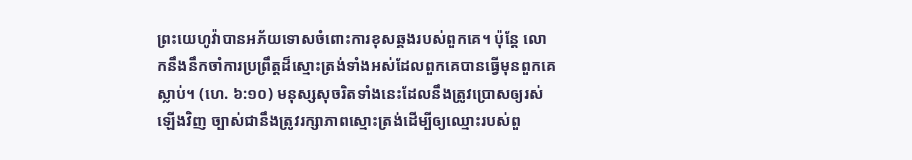ព្រះយេហូវ៉ាបានអភ័យទោសចំពោះការខុសឆ្គងរបស់ពួកគេ។ ប៉ុន្តែ លោកនឹងនឹកចាំការប្រព្រឹត្តដ៏ស្មោះត្រង់ទាំងអស់ដែលពួកគេបានធ្វើមុនពួកគេស្លាប់។ (ហេ. ៦:១០) មនុស្សសុចរិតទាំងនេះដែលនឹងត្រូវប្រោសឲ្យរស់ឡើងវិញ ច្បាស់ជានឹងត្រូវរក្សាភាពស្មោះត្រង់ដើម្បីឲ្យឈ្មោះរបស់ពួ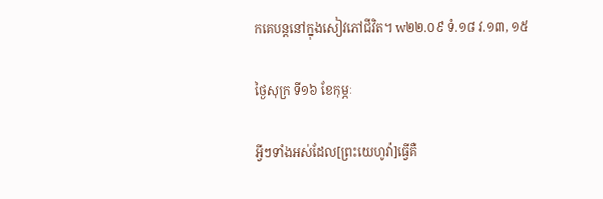កគេបន្តនៅក្នុងសៀវភៅជីវិត។ w២២.០៩ ទំ.១៨ វ.១៣, ១៥

ថ្ងៃសុក្រ ទី១៦ ខែកុម្ភៈ

អ្វីៗទាំងអស់ដែល[ព្រះយេហូវ៉ា]ធ្វើគឺ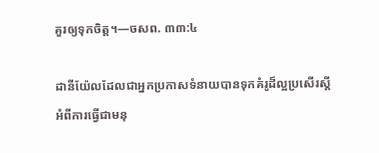គួរឲ្យទុកចិត្ត។—ចសព. ៣៣:៤

ដានីយ៉ែលដែលជាអ្នកប្រកាសទំនាយបានទុកគំរូដ៏ល្អប្រសើរស្ដីអំពីការធ្វើជាមនុ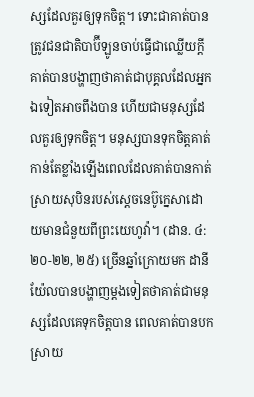ស្សដែលគួរឲ្យទុកចិត្ត។ ទោះជាគាត់បានត្រូវជនជាតិបាប៊ីឡូនចាប់ធ្វើជាឈ្លើយក្ដី គាត់បានបង្ហាញថាគាត់ជាបុគ្គលដែលអ្នកឯទៀតអាចពឹងបាន ហើយជាមនុស្សដែលគួរឲ្យទុកចិត្ត។ មនុស្សបានទុកចិត្តគាត់កាន់តែខ្លាំងឡើងពេលដែលគាត់បានកាត់ស្រាយសុបិនរបស់ស្ដេចនេប៊ូក្នេសាដោយមានជំនួយពីព្រះយេហូវ៉ា។ (ដាន. ៤:២០-២២, ២៥) ច្រើនឆ្នាំក្រោយមក ដានីយ៉ែលបានបង្ហាញម្ដងទៀតថាគាត់ជាមនុស្សដែលគេទុកចិត្តបាន ពេលគាត់បានបកស្រាយ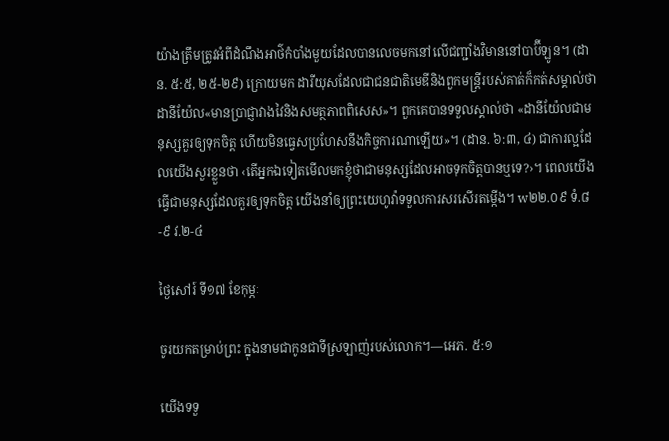យ៉ាងត្រឹមត្រូវអំពីដំណឹងអាថ៌កំបាំងមួយដែលបានលេចមកនៅលើជញ្ជាំងវិមាននៅបាប៊ីឡូន។ (ដាន. ៥:៥, ២៥-២៩) ក្រោយមក ដារីយុសដែលជាជនជាតិមេឌីនិងពួកមន្ត្រីរបស់គាត់ក៏កត់សម្គាល់ថា ដានីយ៉ែល«មានប្រាជ្ញាវាងវៃនិងសមត្ថភាពពិសេស»។ ពួកគេបានទទួលស្គាល់ថា «ដានីយ៉ែលជាមនុស្សគួរឲ្យទុកចិត្ត ហើយមិនធ្វេសប្រហែសនឹងកិច្ចការណាឡើយ»។ (ដាន. ៦:៣, ៤) ជាការល្អដែលយើងសួរខ្លួនថា ‹តើអ្នកឯទៀតមើលមកខ្ញុំថាជាមនុស្សដែលអាចទុកចិត្តបានឬទេ?›។ ពេលយើងធ្វើជាមនុស្សដែលគួរឲ្យទុកចិត្ត យើងនាំឲ្យព្រះយេហូវ៉ាទទួលការសរសើរតម្កើង។ w២២.០៩ ទំ.៨-៩ វ.២-៤

ថ្ងៃសៅរ៍ ទី១៧ ខែកុម្ភៈ

ចូរយកតម្រាប់ព្រះ ក្នុងនាមជាកូនជាទីស្រឡាញ់របស់លោក។—អេភ. ៥:១

យើងទទួ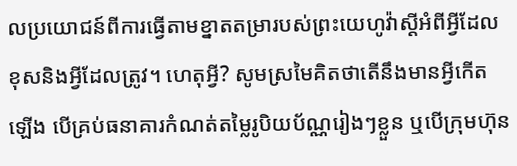លប្រយោជន៍ពីការធ្វើតាមខ្នាតតម្រារបស់ព្រះយេហូវ៉ាស្ដីអំពីអ្វីដែលខុសនិងអ្វីដែលត្រូវ។ ហេតុអ្វី? សូមស្រមៃគិតថាតើនឹងមានអ្វីកើតឡើង បើគ្រប់ធនាគារកំណត់តម្លៃរូបិយប័ណ្ណរៀងៗខ្លួន ឬបើក្រុមហ៊ុន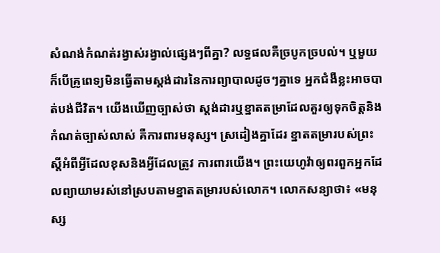សំណង់កំណត់រង្វាស់រង្វាល់ផ្សេងៗពីគ្នា? លទ្ធផលគឺច្របូកច្របល់។ ឬមួយក៏បើគ្រូពេទ្យមិនធ្វើតាមស្តង់ដារនៃការព្យាបាលដូចៗគ្នាទេ អ្នកជំងឺខ្លះអាចបាត់បង់ជីវិត។ យើងឃើញច្បាស់ថា ស្តង់ដារឬខ្នាតតម្រាដែលគួរឲ្យទុកចិត្តនិងកំណត់ច្បាស់លាស់ គឺការពារមនុស្ស។ ស្រដៀងគ្នាដែរ ខ្នាតតម្រារបស់ព្រះស្ដីអំពីអ្វីដែលខុសនិងអ្វីដែលត្រូវ ការពារយើង។ ព្រះយេហូវ៉ាឲ្យពរពួកអ្នកដែលព្យាយាមរស់នៅស្របតាមខ្នាតតម្រារបស់លោក។ លោកសន្យាថា៖ «មនុស្ស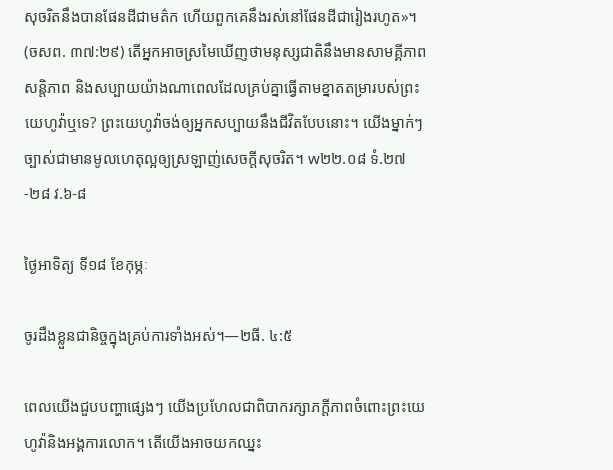សុចរិតនឹងបានផែនដីជាមត៌ក ហើយពួកគេនឹងរស់នៅផែនដីជារៀងរហូត»។ (ចសព. ៣៧:២៩) តើអ្នកអាចស្រមៃឃើញថាមនុស្សជាតិនឹងមានសាមគ្គីភាព សន្តិភាព និងសប្បាយយ៉ាងណាពេលដែលគ្រប់គ្នាធ្វើតាមខ្នាតតម្រារបស់ព្រះយេហូវ៉ាឬទេ? ព្រះយេហូវ៉ាចង់ឲ្យអ្នកសប្បាយនឹងជីវិតបែបនោះ។ យើងម្នាក់ៗច្បាស់ជាមានមូលហេតុល្អឲ្យស្រឡាញ់សេចក្ដីសុចរិត។ w២២.០៨ ទំ.២៧-២៨ វ.៦-៨

ថ្ងៃអាទិត្យ ទី១៨ ខែកុម្ភៈ

ចូរដឹងខ្លួនជានិច្ចក្នុងគ្រប់ការទាំងអស់។—២ធី. ៤:៥

ពេលយើងជួបបញ្ហាផ្សេងៗ យើងប្រហែលជាពិបាករក្សាភក្ដីភាពចំពោះព្រះយេហូវ៉ានិងអង្គការលោក។ តើយើងអាចយកឈ្នះ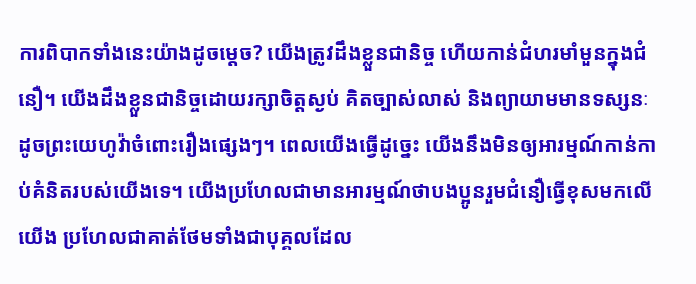ការពិបាកទាំងនេះយ៉ាងដូចម្ដេច? យើងត្រូវដឹងខ្លួនជានិច្ច ហើយកាន់ជំហរមាំមួនក្នុងជំនឿ។ យើងដឹងខ្លួនជានិច្ចដោយរក្សាចិត្តស្ងប់ គិតច្បាស់លាស់ និងព្យាយាមមានទស្សនៈដូចព្រះយេហូវ៉ាចំពោះរឿងផ្សេងៗ។ ពេលយើងធ្វើដូច្នេះ យើងនឹងមិនឲ្យអារម្មណ៍កាន់កាប់គំនិតរបស់យើងទេ។ យើងប្រហែលជាមានអារម្មណ៍ថាបងប្អូនរួមជំនឿធ្វើខុសមកលើយើង ប្រហែលជាគាត់ថែមទាំងជាបុគ្គលដែល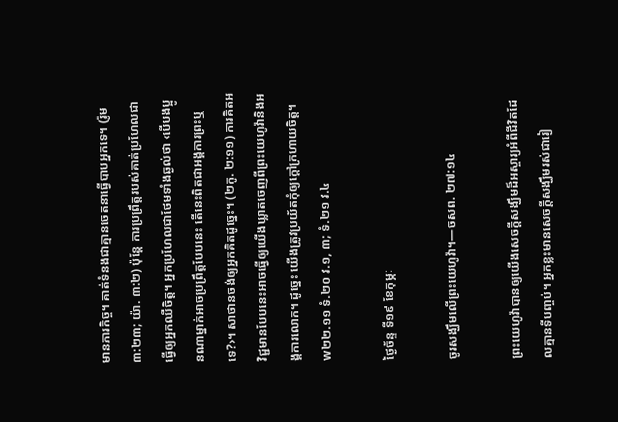មានភារកិច្ច។ គាត់ទំនងជាគ្មានចេតនាធ្វើបាបអ្នកទេ។ (រ៉ូម ៣:២៣; យ៉ា. ៣:២) ប៉ុន្តែ ការប្រព្រឹត្តរបស់គាត់ប្រហែលជាធ្វើឲ្យអ្នកឈឺចិត្ត។ អ្នកប្រហែលជាថែមទាំងឆ្ងល់ថា ‹បើបងប្អូនណាម្នាក់អាចប្រព្រឹត្តបែបនេះ តើនេះពិតជាអង្គការព្រះឬទេ?›។ សាថានចង់ឲ្យអ្នកគិតដូច្នេះ។ (២កូ. ២:១១) ការគិតអវិជ្ជមានបែបនេះអាចធ្វើឲ្យយើងឃ្លាតចេញពីព្រះយេហូវ៉ានិងអង្គការលោក។ ដូច្នេះ យើងត្រូវប្រយ័តកុំឲ្យក្ដៅក្រហាយចិត្ត។ w២២.១១ ទំ.២០ វ.១, ៣; ទំ.២១ វ.៤

ថ្ងៃច័ន្ទ ទី១៩ ខែកុម្ភៈ

ចូរសង្ឃឹមលើព្រះយេហូវ៉ា។—ចសព. ២៧:១៤

ព្រះយេហូវ៉ាបានឲ្យយើងសេចក្ដីសង្ឃឹមដ៏អស្ចារ្យអំពីជីវិតដែលគ្មានទីបញ្ចប់។ អ្នកខ្លះមានសេចក្ដីសង្ឃឹមរស់ជារៀ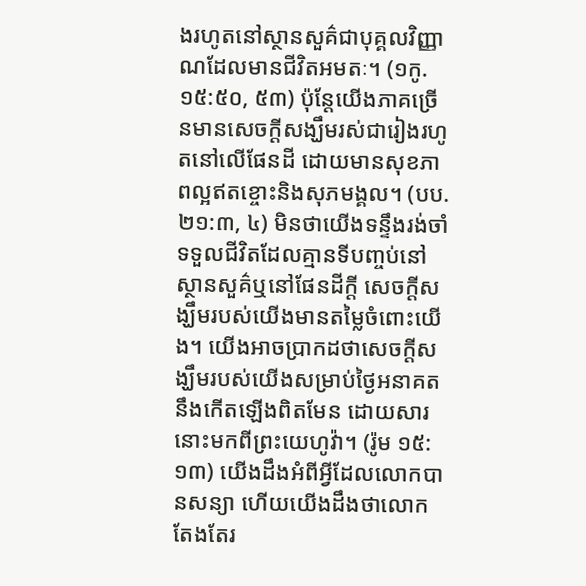ងរហូតនៅស្ថានសួគ៌ជាបុគ្គលវិញ្ញាណដែលមានជីវិតអមតៈ។ (១កូ. ១៥:៥០, ៥៣) ប៉ុន្តែយើងភាគច្រើនមានសេចក្ដីសង្ឃឹមរស់ជារៀងរហូតនៅលើផែនដី ដោយមានសុខភាពល្អឥតខ្ចោះនិងសុភមង្គល។ (បប. ២១:៣, ៤) មិនថាយើងទន្ទឹងរង់ចាំទទួលជីវិតដែលគ្មានទីបញ្ចប់នៅស្ថានសួគ៌ឬនៅផែនដីក្ដី សេចក្ដីសង្ឃឹមរបស់យើងមានតម្លៃចំពោះយើង។ យើងអាចប្រាកដថាសេចក្ដីសង្ឃឹមរបស់យើងសម្រាប់ថ្ងៃអនាគតនឹងកើតឡើងពិតមែន ដោយសារនោះមកពីព្រះយេហូវ៉ា។ (រ៉ូម ១៥:១៣) យើងដឹងអំពីអ្វីដែលលោកបានសន្យា ហើយយើងដឹងថាលោកតែងតែរ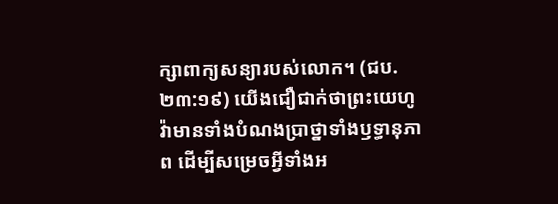ក្សាពាក្យសន្យារបស់លោក។ (ជប. ២៣:១៩) យើងជឿជាក់ថាព្រះយេហូវ៉ាមានទាំងបំណងប្រាថ្នាទាំងឫទ្ធានុភាព ដើម្បីសម្រេចអ្វីទាំងអ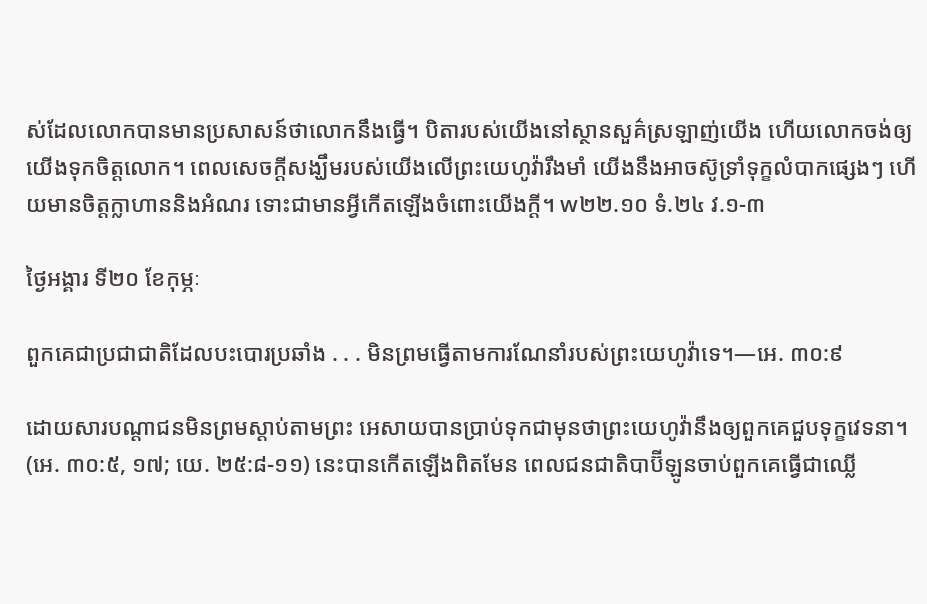ស់ដែលលោកបានមានប្រសាសន៍ថាលោកនឹងធ្វើ។ បិតារបស់យើងនៅស្ថានសួគ៌ស្រឡាញ់យើង ហើយលោកចង់ឲ្យយើងទុកចិត្តលោក។ ពេលសេចក្ដីសង្ឃឹមរបស់យើងលើព្រះយេហូវ៉ារឹងមាំ យើងនឹងអាចស៊ូទ្រាំទុក្ខលំបាកផ្សេងៗ ហើយមានចិត្តក្លាហាននិងអំណរ ទោះជាមានអ្វីកើតឡើងចំពោះយើងក្ដី។ w២២.១០ ទំ.២៤ វ.១-៣

ថ្ងៃអង្គារ ទី២០ ខែកុម្ភៈ

ពួកគេជាប្រជាជាតិដែលបះបោរប្រឆាំង . . . មិនព្រមធ្វើតាមការណែនាំរបស់ព្រះយេហូវ៉ាទេ។—អេ. ៣០:៩

ដោយសារបណ្ដាជនមិនព្រមស្ដាប់តាមព្រះ អេសាយបានប្រាប់ទុកជាមុនថាព្រះយេហូវ៉ានឹងឲ្យពួកគេជួបទុក្ខវេទនា។ (អេ. ៣០:៥, ១៧; យេ. ២៥:៨-១១) នេះបានកើតឡើងពិតមែន ពេលជនជាតិបាប៊ីឡូនចាប់ពួកគេធ្វើជាឈ្លើ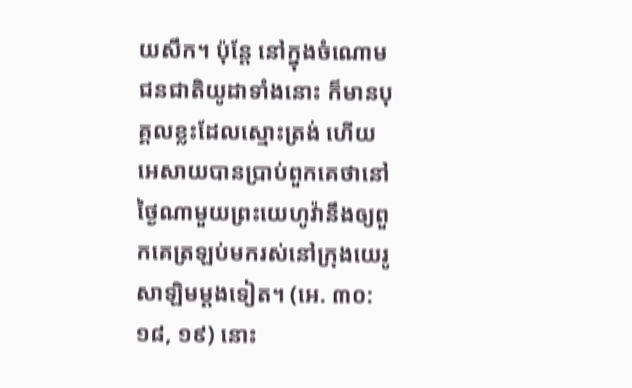យសឹក។ ប៉ុន្តែ នៅក្នុងចំណោមជនជាតិយូដាទាំងនោះ ក៏មានបុគ្គលខ្លះដែលស្មោះត្រង់ ហើយអេសាយបានប្រាប់ពួកគេថានៅថ្ងៃណាមួយព្រះយេហូវ៉ានឹងឲ្យពួកគេត្រឡប់មករស់នៅក្រុងយេរូសាឡិមម្ដងទៀត។ (អេ. ៣០:១៨, ១៩) នោះ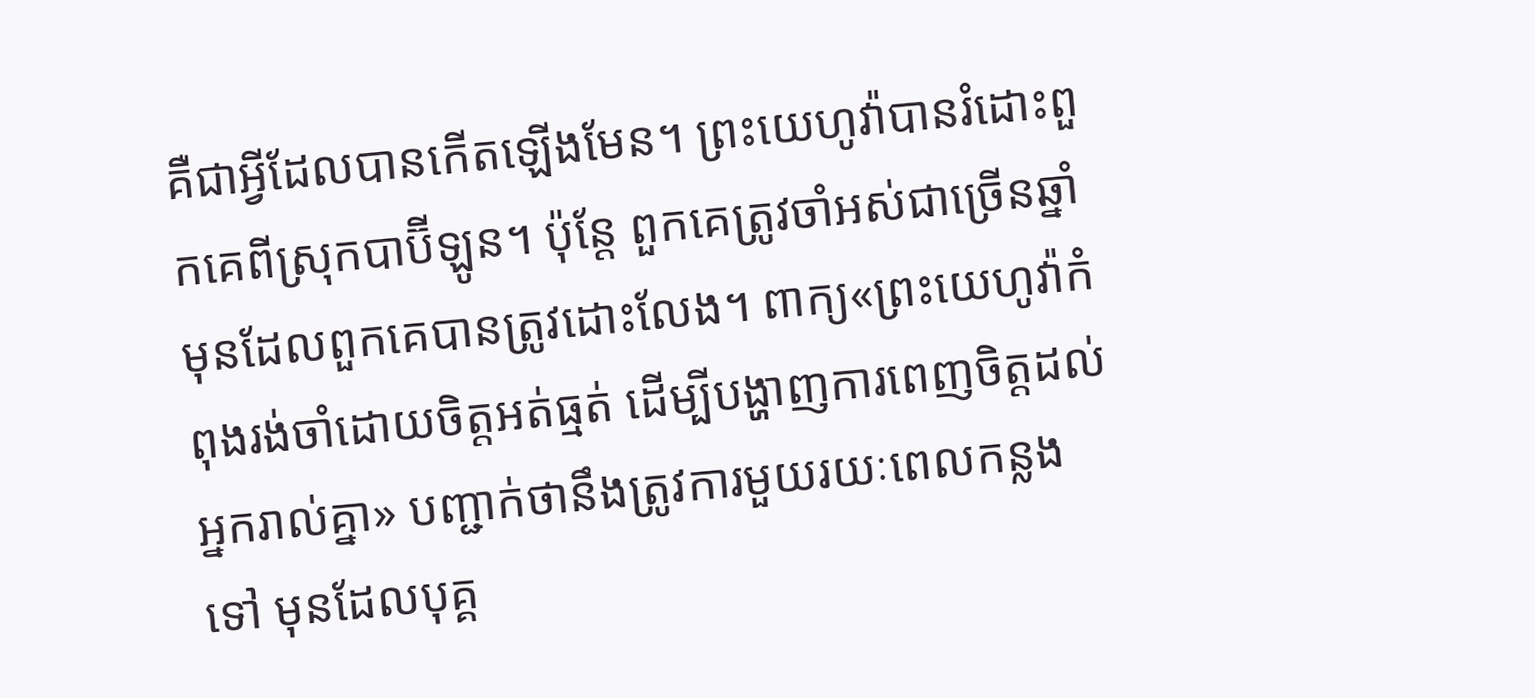គឺជាអ្វីដែលបានកើតឡើងមែន។ ព្រះយេហូវ៉ាបានរំដោះពួកគេពីស្រុកបាប៊ីឡូន។ ប៉ុន្តែ ពួកគេត្រូវចាំអស់ជាច្រើនឆ្នាំមុនដែលពួកគេបានត្រូវដោះលែង។ ពាក្យ«ព្រះយេហូវ៉ាកំពុងរង់ចាំដោយចិត្តអត់ធ្មត់ ដើម្បីបង្ហាញការពេញចិត្តដល់អ្នករាល់គ្នា» បញ្ជាក់ថានឹងត្រូវការមួយរយៈពេលកន្លងទៅ មុនដែលបុគ្គ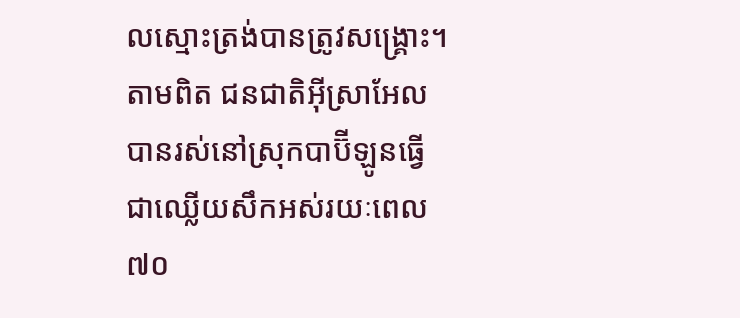លស្មោះត្រង់បានត្រូវសង្គ្រោះ។ តាមពិត ជនជាតិអ៊ីស្រាអែលបានរស់នៅស្រុកបាប៊ីឡូនធ្វើជាឈ្លើយសឹកអស់រយៈពេល៧០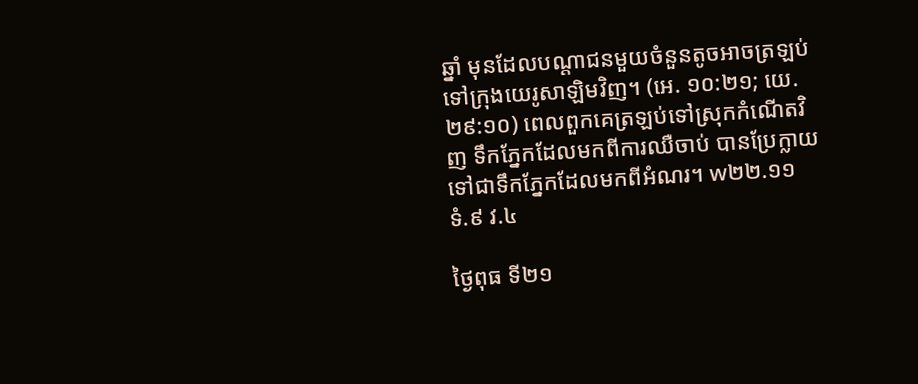ឆ្នាំ មុនដែលបណ្ដាជនមួយចំនួនតូចអាចត្រឡប់ទៅក្រុងយេរូសាឡិមវិញ។ (អេ. ១០:២១; យេ. ២៩:១០) ពេលពួកគេត្រឡប់ទៅស្រុកកំណើតវិញ ទឹកភ្នែកដែលមកពីការឈឺចាប់ បានប្រែក្លាយទៅជាទឹកភ្នែកដែលមកពីអំណរ។ w២២.១១ ទំ.៩ វ.៤

ថ្ងៃពុធ ទី២១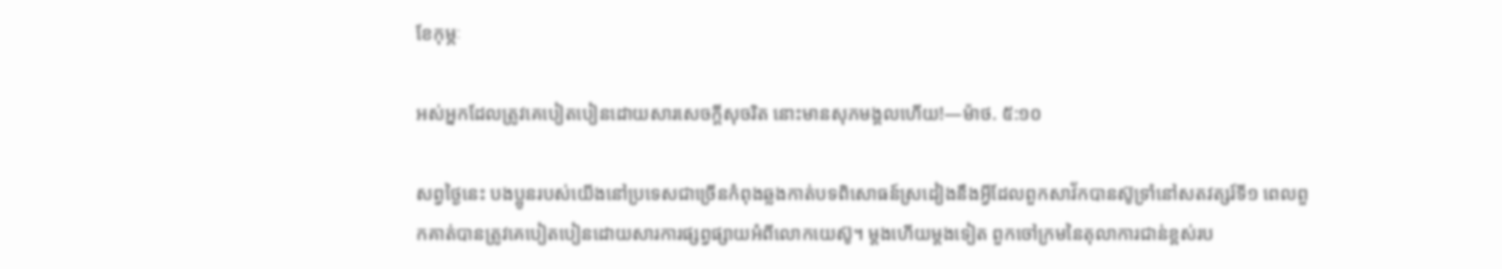ខែកុម្ភៈ

អស់អ្នកដែលត្រូវគេបៀតបៀនដោយសារសេចក្ដីសុចរិត នោះមានសុភមង្គលហើយ!—ម៉ាថ. ៥:១០

សព្វថ្ងៃនេះ បងប្អូនរបស់យើងនៅប្រទេសជាច្រើនកំពុងឆ្លងកាត់បទពិសោធន៍ស្រដៀងនឹងអ្វីដែលពួកសាវ័កបានស៊ូទ្រាំនៅសតវត្សរ៍ទី១ ពេលពួកគាត់បានត្រូវគេបៀតបៀនដោយសារការផ្សព្វផ្សាយអំពីលោកយេស៊ូ។ ម្ដងហើយម្ដងទៀត ពួកចៅក្រមនៃតុលាការជាន់ខ្ពស់រប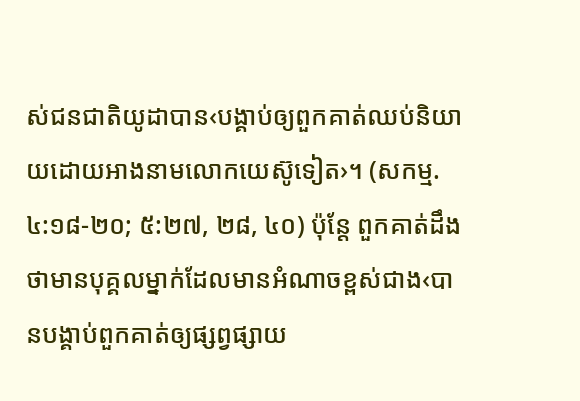ស់ជនជាតិយូដាបាន‹បង្គាប់ឲ្យពួកគាត់ឈប់និយាយដោយអាងនាមលោកយេស៊ូទៀត›។ (សកម្ម. ៤:១៨-២០; ៥:២៧, ២៨, ៤០) ប៉ុន្តែ ពួកគាត់ដឹងថាមានបុគ្គលម្នាក់ដែលមានអំណាចខ្ពស់ជាង‹បានបង្គាប់ពួកគាត់ឲ្យផ្សព្វផ្សាយ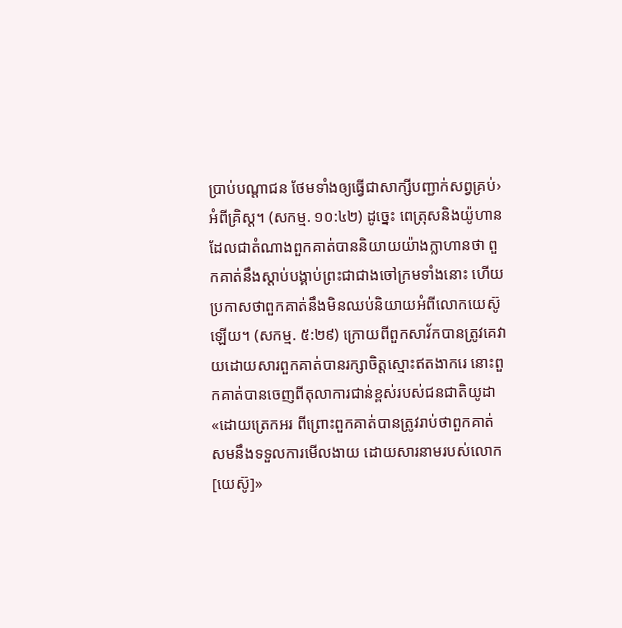ប្រាប់បណ្ដាជន ថែមទាំងឲ្យធ្វើជាសាក្សីបញ្ជាក់សព្វគ្រប់›អំពីគ្រិស្ត។ (សកម្ម. ១០:៤២) ដូច្នេះ ពេត្រុសនិងយ៉ូហានដែលជាតំណាងពួកគាត់បាននិយាយយ៉ាងក្លាហានថា ពួកគាត់នឹងស្ដាប់បង្គាប់ព្រះជាជាងចៅក្រមទាំងនោះ ហើយប្រកាសថាពួកគាត់នឹងមិនឈប់និយាយអំពីលោកយេស៊ូឡើយ។ (សកម្ម. ៥:២៩) ក្រោយពីពួកសាវ័កបានត្រូវគេវាយដោយសារពួកគាត់បានរក្សាចិត្តស្មោះឥតងាករេ នោះពួកគាត់បានចេញពីតុលាការជាន់ខ្ពស់របស់ជនជាតិយូដា«ដោយត្រេកអរ ពីព្រោះពួកគាត់បានត្រូវរាប់ថាពួកគាត់សមនឹងទទួលការមើលងាយ ដោយសារនាមរបស់លោក[យេស៊ូ]»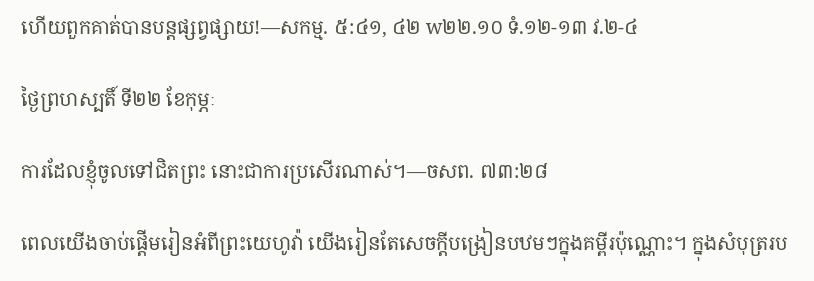ហើយពួកគាត់បានបន្តផ្សព្វផ្សាយ!—សកម្ម. ៥:៤១, ៤២ w២២.១០ ទំ.១២-១៣ វ.២-៤

ថ្ងៃព្រហស្បតិ៍ ទី២២ ខែកុម្ភៈ

ការដែលខ្ញុំចូលទៅជិតព្រះ នោះជាការប្រសើរណាស់។—ចសព. ៧៣:២៨

ពេលយើងចាប់ផ្ដើមរៀនអំពីព្រះយេហូវ៉ា យើងរៀនតែសេចក្ដីបង្រៀនបឋមៗក្នុងគម្ពីរប៉ុណ្ណោះ។ ក្នុងសំបុត្ររប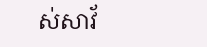ស់សាវ័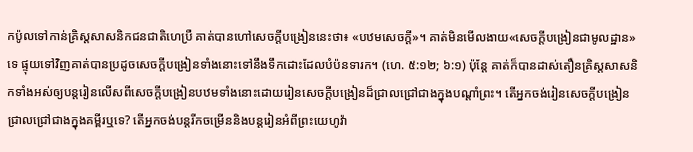កប៉ូលទៅកាន់គ្រិស្តសាសនិកជនជាតិហេប្រឺ គាត់បានហៅសេចក្ដីបង្រៀននេះថា៖ «បឋមសេចក្ដី»។ គាត់មិនមើលងាយ«សេចក្ដីបង្រៀនជាមូលដ្ឋាន»ទេ ផ្ទុយទៅវិញគាត់បានប្រដូចសេចក្ដីបង្រៀនទាំងនោះទៅនឹងទឹកដោះដែលបំប៉នទារក។ (ហេ. ៥:១២; ៦:១) ប៉ុន្តែ គាត់ក៏បានដាស់តឿនគ្រិស្តសាសនិកទាំងអស់ឲ្យបន្តរៀនលើសពីសេចក្ដីបង្រៀនបឋមទាំងនោះដោយរៀនសេចក្ដីបង្រៀនដ៏ជ្រាលជ្រៅជាងក្នុងបណ្ដាំព្រះ។ តើអ្នកចង់រៀនសេចក្ដីបង្រៀនជ្រាលជ្រៅជាងក្នុងគម្ពីរឬទេ? តើអ្នកចង់បន្តរីកចម្រើននិងបន្តរៀនអំពីព្រះយេហូវ៉ា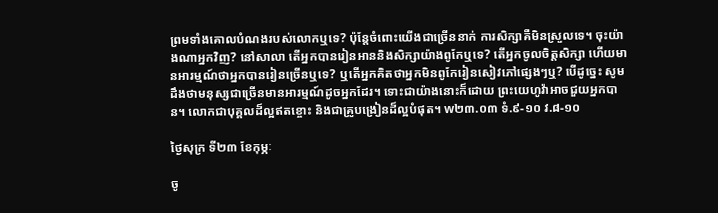ព្រមទាំងគោលបំណងរបស់លោកឬទេ? ប៉ុន្តែចំពោះយើងជាច្រើននាក់ ការសិក្សាគឺមិនស្រួលទេ។ ចុះយ៉ាងណាអ្នកវិញ? នៅសាលា តើអ្នកបានរៀនអាននិងសិក្សាយ៉ាងពូកែឬទេ? តើអ្នកចូលចិត្តសិក្សា ហើយមានអារម្មណ៍ថាអ្នកបានរៀនច្រើនឬទេ? ឬតើអ្នកគិតថាអ្នកមិនពូកែរៀនសៀវភៅផ្សេងៗឬ? បើដូច្នេះ សូមដឹងថាមនុស្សជាច្រើនមានអារម្មណ៍ដូចអ្នកដែរ។ ទោះជាយ៉ាងនោះក៏ដោយ ព្រះយេហូវ៉ាអាចជួយអ្នកបាន។ លោកជាបុគ្គលដ៏ល្អឥតខ្ចោះ និងជាគ្រូបង្រៀនដ៏ល្អបំផុត។ w២៣.០៣ ទំ.៩-១០ វ.៨-១០

ថ្ងៃសុក្រ ទី២៣ ខែកុម្ភៈ

ចូ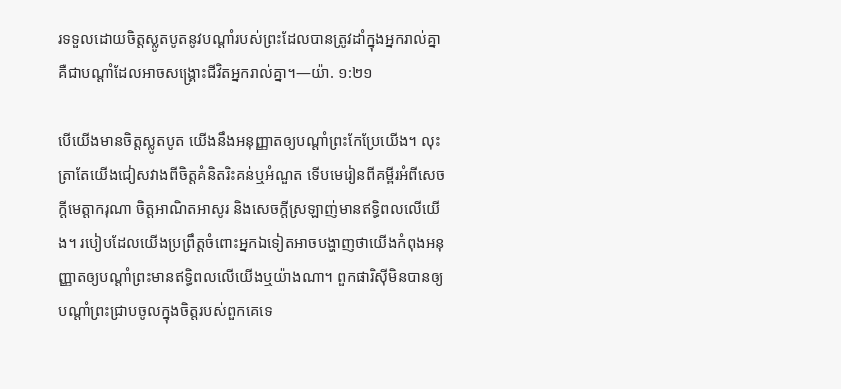រទទួលដោយចិត្តស្លូតបូតនូវបណ្ដាំរបស់ព្រះដែលបានត្រូវដាំក្នុងអ្នករាល់គ្នា គឺជាបណ្ដាំដែលអាចសង្គ្រោះជីវិតអ្នករាល់គ្នា។—យ៉ា. ១:២១

បើយើងមានចិត្តស្លូតបូត យើងនឹងអនុញ្ញាតឲ្យបណ្ដាំព្រះកែប្រែយើង។ លុះត្រាតែយើងជៀសវាងពីចិត្តគំនិតរិះគន់ឬអំណួត ទើបមេរៀនពីគម្ពីរអំពីសេចក្ដីមេត្តាករុណា ចិត្តអាណិតអាសូរ និងសេចក្ដីស្រឡាញ់មានឥទ្ធិពលលើយើង។ របៀបដែលយើងប្រព្រឹត្តចំពោះអ្នកឯទៀតអាចបង្ហាញថាយើងកំពុងអនុញ្ញាតឲ្យបណ្ដាំព្រះមានឥទ្ធិពលលើយើងឬយ៉ាងណា។ ពួកផារិស៊ីមិនបានឲ្យបណ្ដាំព្រះជ្រាបចូលក្នុងចិត្តរបស់ពួកគេទេ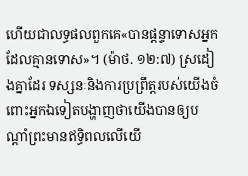ហើយជាលទ្ធផលពួកគេ«បានផ្ដន្ទាទោសអ្នកដែលគ្មានទោស»។ (ម៉ាថ. ១២:៧) ស្រដៀងគ្នាដែរ ទស្សនៈនិងការប្រព្រឹត្តរបស់យើងចំពោះអ្នកឯទៀតបង្ហាញថាយើងបានឲ្យបណ្ដាំព្រះមានឥទ្ធិពលលើយើ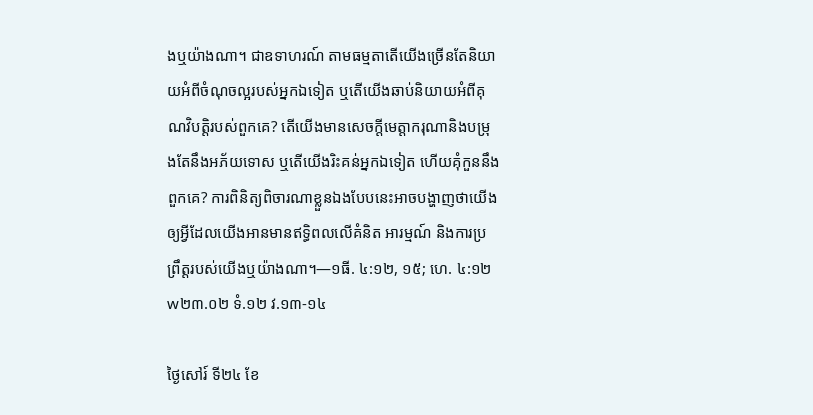ងឬយ៉ាងណា។ ជាឧទាហរណ៍ តាមធម្មតាតើយើងច្រើនតែនិយាយអំពីចំណុចល្អរបស់អ្នកឯទៀត ឬតើយើងឆាប់និយាយអំពីគុណវិបត្តិរបស់ពួកគេ? តើយើងមានសេចក្ដីមេត្តាករុណានិងបម្រុងតែនឹងអភ័យទោស ឬតើយើងរិះគន់អ្នកឯទៀត ហើយគុំកួននឹងពួកគេ? ការពិនិត្យពិចារណាខ្លួនឯងបែបនេះអាចបង្ហាញថាយើងឲ្យអ្វីដែលយើងអានមានឥទ្ធិពលលើគំនិត អារម្មណ៍ និងការប្រព្រឹត្តរបស់យើងឬយ៉ាងណា។—១ធី. ៤:១២, ១៥; ហេ. ៤:១២ w២៣.០២ ទំ.១២ វ.១៣-១៤

ថ្ងៃសៅរ៍ ទី២៤ ខែ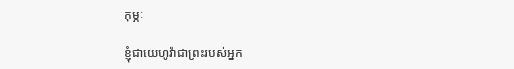កុម្ភៈ

ខ្ញុំជាយេហូវ៉ាជាព្រះរបស់អ្នក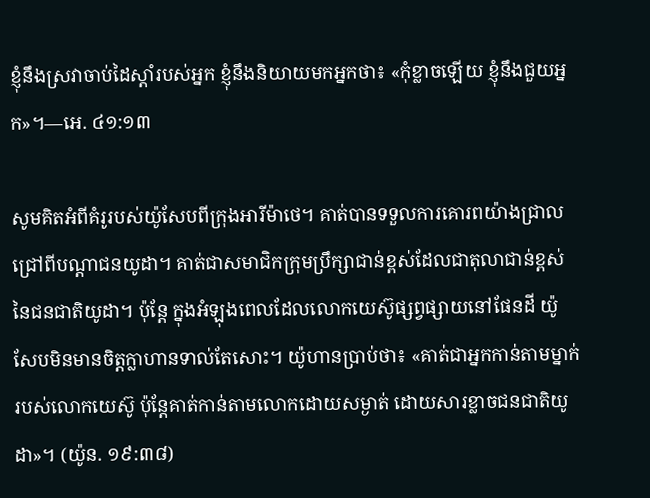ខ្ញុំនឹងស្រវាចាប់ដៃស្ដាំរបស់អ្នក ខ្ញុំនឹងនិយាយមកអ្នកថា៖ «កុំខ្លាចឡើយ ខ្ញុំនឹងជួយអ្នក»។—អេ. ៤១:១៣

សូមគិតអំពីគំរូរបស់យ៉ូសែបពីក្រុងអារីម៉ាថេ។ គាត់បានទទួលការគោរពយ៉ាងជ្រាលជ្រៅពីបណ្ដាជនយូដា។ គាត់ជាសមាជិកក្រុមប្រឹក្សាជាន់ខ្ពស់ដែលជាតុលាជាន់ខ្ពស់នៃជនជាតិយូដា។ ប៉ុន្តែ ក្នុងអំឡុងពេលដែលលោកយេស៊ូផ្សព្វផ្សាយនៅផែនដី យ៉ូសែបមិនមានចិត្តក្លាហានទាល់តែសោះ។ យ៉ូហានប្រាប់ថា៖ «គាត់ជាអ្នកកាន់តាមម្នាក់របស់លោកយេស៊ូ ប៉ុន្តែគាត់កាន់តាមលោកដោយសម្ងាត់ ដោយសារខ្លាចជនជាតិយូដា»។ (យ៉ូន. ១៩:៣៨)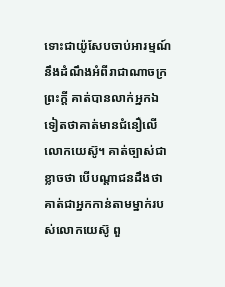ទោះជាយ៉ូសែបចាប់អារម្មណ៍នឹងដំណឹងអំពីរាជាណាចក្រព្រះក្ដី គាត់បានលាក់អ្នកឯទៀតថាគាត់មានជំនឿលើលោកយេស៊ូ។ គាត់ច្បាស់ជាខ្លាចថា បើបណ្ដាជនដឹងថាគាត់ជាអ្នកកាន់តាមម្នាក់របស់លោកយេស៊ូ ពួ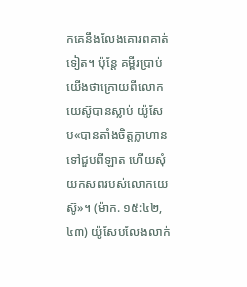កគេនឹងលែងគោរពគាត់ទៀត។ ប៉ុន្តែ គម្ពីរប្រាប់យើងថាក្រោយពីលោកយេស៊ូបានស្លាប់ យ៉ូសែប«បានតាំងចិត្តក្លាហានទៅជួបពីឡាត ហើយសុំយកសពរបស់លោកយេស៊ូ»។ (ម៉ាក. ១៥:៤២, ៤៣) យ៉ូសែបលែងលាក់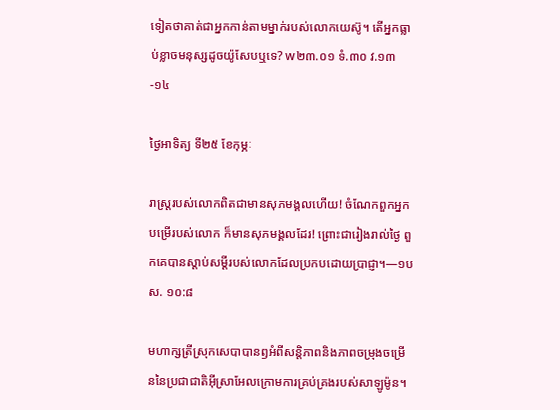ទៀតថាគាត់ជាអ្នកកាន់តាមម្នាក់របស់លោកយេស៊ូ។ តើអ្នកធ្លាប់ខ្លាចមនុស្សដូចយ៉ូសែបឬទេ? w២៣.០១ ទំ.៣០ វ.១៣-១៤

ថ្ងៃអាទិត្យ ទី២៥ ខែកុម្ភៈ

រាស្ត្ររបស់លោកពិតជាមានសុភមង្គលហើយ! ចំណែកពួកអ្នកបម្រើរបស់លោក ក៏មានសុភមង្គលដែរ! ព្រោះជារៀងរាល់ថ្ងៃ ពួកគេបានស្ដាប់សម្ដីរបស់លោកដែលប្រកបដោយប្រាជ្ញា។—១បស. ១០:៨

មហាក្សត្រីស្រុកសេបាបានឭអំពីសន្តិភាពនិងភាពចម្រុងចម្រើននៃប្រជាជាតិអ៊ីស្រាអែលក្រោមការគ្រប់គ្រងរបស់សាឡូម៉ូន។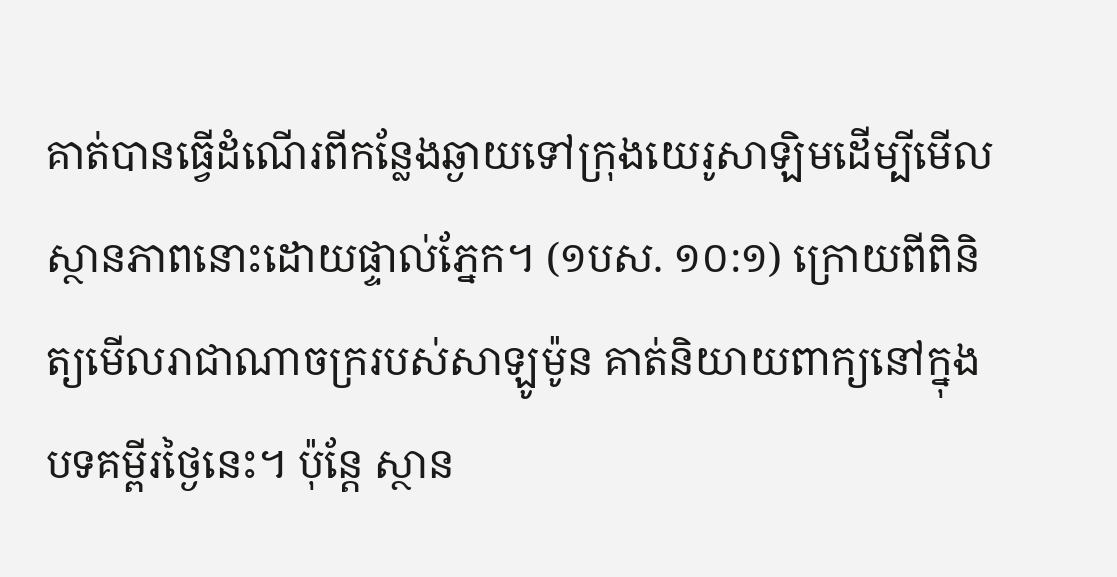គាត់បានធ្វើដំណើរពីកន្លែងឆ្ងាយទៅក្រុងយេរូសាឡិមដើម្បីមើលស្ថានភាពនោះដោយផ្ទាល់ភ្នែក។ (១បស. ១០:១) ក្រោយពីពិនិត្យមើលរាជាណាចក្ររបស់សាឡូម៉ូន គាត់និយាយពាក្យនៅក្នុងបទគម្ពីរថ្ងៃនេះ។ ប៉ុន្តែ ស្ថាន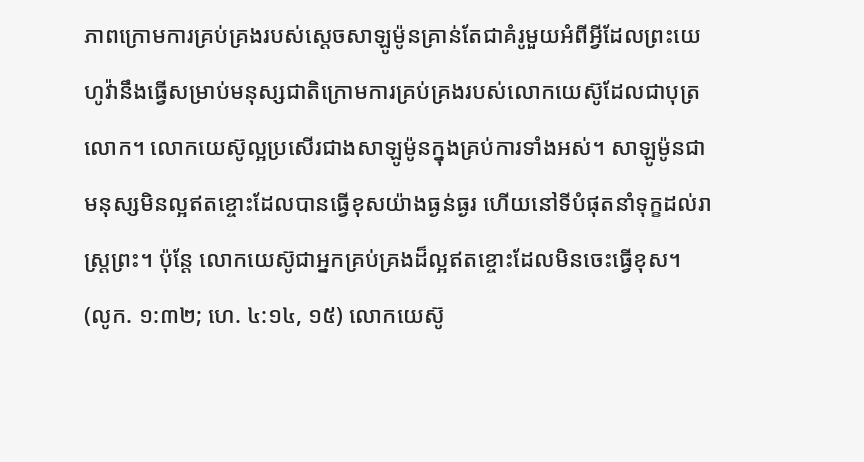ភាពក្រោមការគ្រប់គ្រងរបស់ស្ដេចសាឡូម៉ូនគ្រាន់តែជាគំរូមួយអំពីអ្វីដែលព្រះយេហូវ៉ានឹងធ្វើសម្រាប់មនុស្សជាតិក្រោមការគ្រប់គ្រងរបស់លោកយេស៊ូដែលជាបុត្រលោក។ លោកយេស៊ូល្អប្រសើរជាងសាឡូម៉ូនក្នុងគ្រប់ការទាំងអស់។ សាឡូម៉ូនជាមនុស្សមិនល្អឥតខ្ចោះដែលបានធ្វើខុសយ៉ាងធ្ងន់ធ្ងរ ហើយនៅទីបំផុតនាំទុក្ខដល់រាស្ត្រព្រះ។ ប៉ុន្តែ លោកយេស៊ូជាអ្នកគ្រប់គ្រងដ៏ល្អឥតខ្ចោះដែលមិនចេះធ្វើខុស។ (លូក. ១:៣២; ហេ. ៤:១៤, ១៥) លោកយេស៊ូ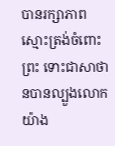បានរក្សាភាពស្មោះត្រង់ចំពោះព្រះ ទោះជាសាថានបានល្បួងលោកយ៉ាង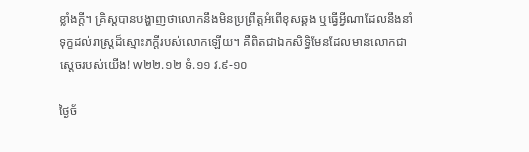ខ្លាំងក្ដី។ គ្រិស្តបានបង្ហាញថាលោកនឹងមិនប្រព្រឹត្តអំពើខុសឆ្គង ឬធ្វើអ្វីណាដែលនឹងនាំទុក្ខដល់រាស្ត្រដ៏ស្មោះភក្ដីរបស់លោកឡើយ។ គឺពិតជាឯកសិទ្ធិមែនដែលមានលោកជាស្ដេចរបស់យើង! w២២.១២ ទំ.១១ វ.៩-១០

ថ្ងៃច័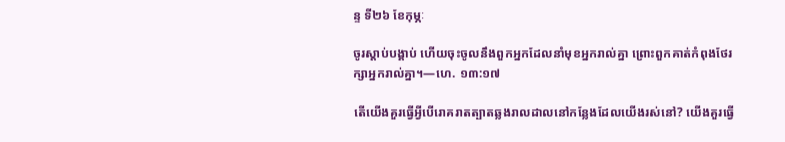ន្ទ ទី២៦ ខែកុម្ភៈ

ចូរស្ដាប់បង្គាប់ ហើយចុះចូលនឹងពួកអ្នកដែលនាំមុខអ្នករាល់គ្នា ព្រោះពួកគាត់កំពុងថែរក្សាអ្នករាល់គ្នា។—ហេ. ១៣:១៧

តើយើងគួរធ្វើអ្វីបើរោគរាតត្បាតឆ្លងរាលដាលនៅកន្លែងដែលយើងរស់នៅ? យើងគួរធ្វើ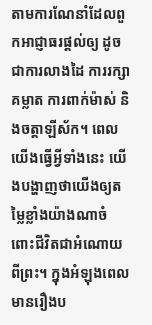តាមការណែនាំដែលពួកអាជ្ញាធរផ្ដល់ឲ្យ ដូចជាការលាងដៃ ការរក្សាគម្លាត ការពាក់ម៉ាស់ និងចត្តាឡីស័ក។ ពេលយើងធ្វើអ្វីទាំងនេះ យើងបង្ហាញថាយើងឲ្យតម្លៃខ្លាំងយ៉ាងណាចំពោះជីវិតជាអំណោយពីព្រះ។ ក្នុងអំឡុងពេលមានរឿងប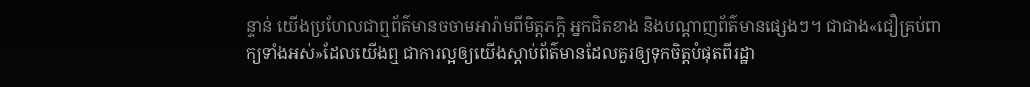ន្ទាន់ យើងប្រហែលជាឮព័ត៌មានចចាមអារ៉ាមពីមិត្តភក្ដិ អ្នកជិតខាង និងបណ្ដាញព័ត៌មានផ្សេងៗ។ ជាជាង«ជឿគ្រប់ពាក្យទាំងអស់»ដែលយើងឮ ជាការល្អឲ្យយើងស្ដាប់ព័ត៌មានដែលគួរឲ្យទុកចិត្តបំផុតពីរដ្ឋា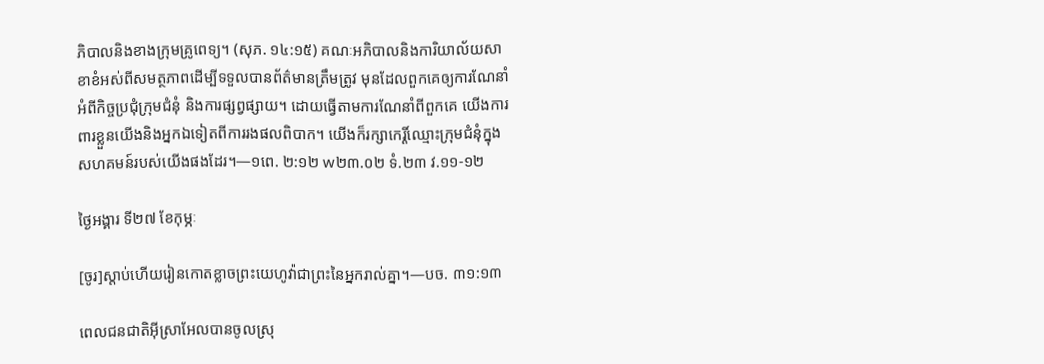ភិបាលនិងខាងក្រុមគ្រូពេទ្យ។ (សុភ. ១៤:១៥) គណៈអភិបាលនិងការិយាល័យសាខាខំអស់ពីសមត្ថភាពដើម្បីទទួលបានព័ត៌មានត្រឹមត្រូវ មុនដែលពួកគេឲ្យការណែនាំអំពីកិច្ចប្រជុំក្រុមជំនុំ និងការផ្សព្វផ្សាយ។ ដោយធ្វើតាមការណែនាំពីពួកគេ យើងការពារខ្លួនយើងនិងអ្នកឯទៀតពីការរងផលពិបាក។ យើងក៏រក្សាកេរ្តិ៍ឈ្មោះក្រុមជំនុំក្នុងសហគមន៍របស់យើងផងដែរ។—១ពេ. ២:១២ w២៣.០២ ទំ.២៣ វ.១១-១២

ថ្ងៃអង្គារ ទី២៧ ខែកុម្ភៈ

[ចូរ]ស្ដាប់ហើយរៀនកោតខ្លាចព្រះយេហូវ៉ាជាព្រះនៃអ្នករាល់គ្នា។—បច. ៣១:១៣

ពេលជនជាតិអ៊ីស្រាអែលបានចូលស្រុ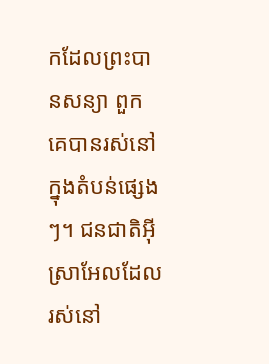កដែលព្រះបានសន្យា ពួកគេបានរស់នៅក្នុងតំបន់ផ្សេងៗ។ ជនជាតិអ៊ីស្រាអែលដែលរស់នៅ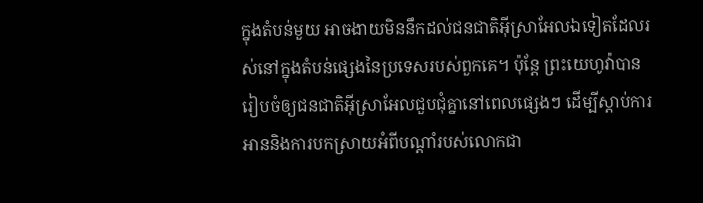ក្នុងតំបន់មួយ អាចងាយមិននឹកដល់ជនជាតិអ៊ីស្រាអែលឯទៀតដែលរស់នៅក្នុងតំបន់ផ្សេងនៃប្រទេសរបស់ពួកគេ។ ប៉ុន្តែ ព្រះយេហូវ៉ាបានរៀបចំឲ្យជនជាតិអ៊ីស្រាអែលជួបជុំគ្នានៅពេលផ្សេងៗ ដើម្បីស្ដាប់ការអាននិងការបកស្រាយអំពីបណ្ដាំរបស់លោកជា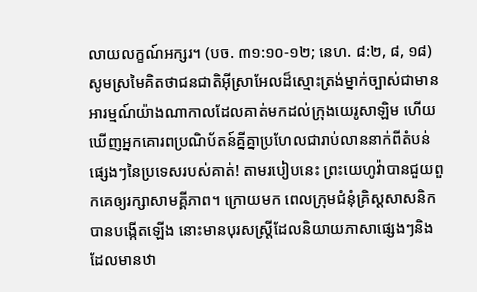លាយលក្ខណ៍អក្សរ។ (បច. ៣១:១០-១២; នេហ. ៨:២, ៨, ១៨) សូមស្រមៃគិតថាជនជាតិអ៊ីស្រាអែលដ៏ស្មោះត្រង់ម្នាក់ច្បាស់ជាមានអារម្មណ៍យ៉ាងណាកាលដែលគាត់មកដល់ក្រុងយេរូសាឡិម ហើយឃើញអ្នកគោរពប្រណិប័តន៍គ្នីគ្នាប្រហែលជារាប់លាននាក់ពីតំបន់ផ្សេងៗនៃប្រទេសរបស់គាត់! តាមរបៀបនេះ ព្រះយេហូវ៉ាបានជួយពួកគេឲ្យរក្សាសាមគ្គីភាព។ ក្រោយមក ពេលក្រុមជំនុំគ្រិស្តសាសនិកបានបង្កើតឡើង នោះមានបុរសស្ត្រីដែលនិយាយភាសាផ្សេងៗនិងដែលមានឋា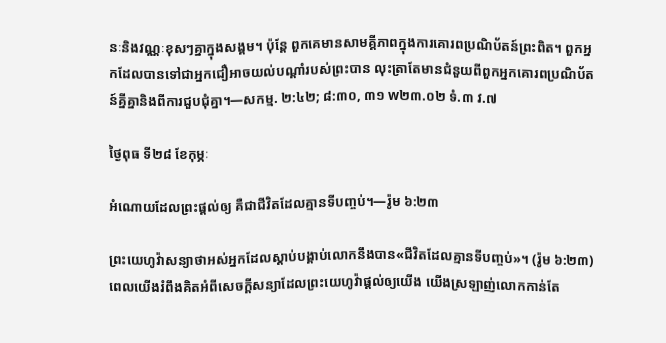នៈនិងវណ្ណៈខុសៗគ្នាក្នុងសង្គម។ ប៉ុន្តែ ពួកគេមានសាមគ្គីភាពក្នុងការគោរពប្រណិប័តន៍ព្រះពិត។ ពួកអ្នកដែលបានទៅជាអ្នកជឿអាចយល់បណ្ដាំរបស់ព្រះបាន លុះត្រាតែមានជំនួយពីពួកអ្នកគោរពប្រណិប័តន៍គ្នីគ្នានិងពីការជួបជុំគ្នា។—សកម្ម. ២:៤២; ៨:៣០, ៣១ w២៣.០២ ទំ.៣ វ.៧

ថ្ងៃពុធ ទី២៨ ខែកុម្ភៈ

អំណោយដែលព្រះផ្ដល់ឲ្យ គឺជាជីវិតដែលគ្មានទីបញ្ចប់។—រ៉ូម ៦:២៣

ព្រះយេហូវ៉ាសន្យាថាអស់អ្នកដែលស្ដាប់បង្គាប់លោកនឹងបាន«ជីវិតដែលគ្មានទីបញ្ចប់»។ (រ៉ូម ៦:២៣) ពេលយើងរំពឹងគិតអំពីសេចក្ដីសន្យាដែលព្រះយេហូវ៉ាផ្ដល់ឲ្យយើង យើងស្រឡាញ់លោកកាន់តែ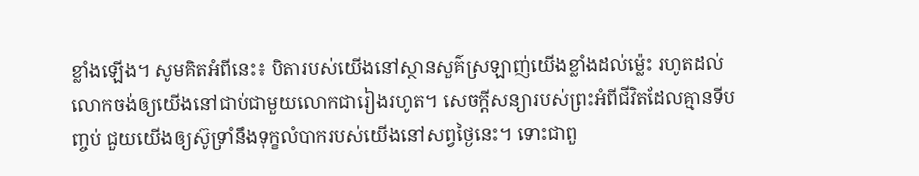ខ្លាំងឡើង។ សូមគិតអំពីនេះ៖ បិតារបស់យើងនៅស្ថានសួគ៌ស្រឡាញ់យើងខ្លាំងដល់ម្ល៉េះ រហូតដល់លោកចង់ឲ្យយើងនៅជាប់ជាមួយលោកជារៀងរហូត។ សេចក្ដីសន្យារបស់ព្រះអំពីជីវិតដែលគ្មានទីបញ្ចប់ ជួយយើងឲ្យស៊ូទ្រាំនឹងទុក្ខលំបាករបស់យើងនៅសព្វថ្ងៃនេះ។ ទោះជាពួ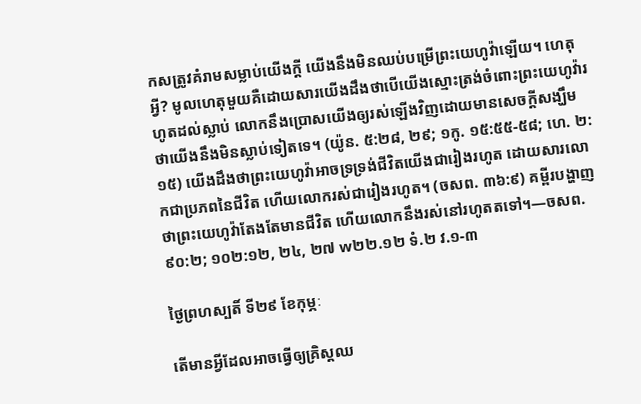កសត្រូវគំរាមសម្លាប់យើងក្ដី យើងនឹងមិនឈប់បម្រើព្រះយេហូវ៉ាឡើយ។ ហេតុអ្វី? មូលហេតុមួយគឺដោយសារយើងដឹងថាបើយើងស្មោះត្រង់ចំពោះព្រះយេហូវ៉ារហូតដល់ស្លាប់ លោកនឹងប្រោសយើងឲ្យរស់ឡើងវិញដោយមានសេចក្ដីសង្ឃឹមថាយើងនឹងមិនស្លាប់ទៀតទេ។ (យ៉ូន. ៥:២៨, ២៩; ១កូ. ១៥:៥៥-៥៨; ហេ. ២:១៥) យើងដឹងថាព្រះយេហូវ៉ាអាចទ្រទ្រង់ជីវិតយើងជារៀងរហូត ដោយសារលោកជាប្រភពនៃជីវិត ហើយលោករស់ជារៀងរហូត។ (ចសព. ៣៦:៩) គម្ពីរបង្ហាញថាព្រះយេហូវ៉ាតែងតែមានជីវិត ហើយលោកនឹងរស់នៅរហូតតទៅ។—ចសព. ៩០:២; ១០២:១២, ២៤, ២៧ w២២.១២ ទំ.២ វ.១-៣

ថ្ងៃព្រហស្បតិ៍ ទី២៩ ខែកុម្ភៈ

តើមានអ្វីដែលអាចធ្វើឲ្យគ្រិស្តឈ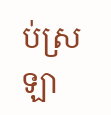ប់ស្រឡា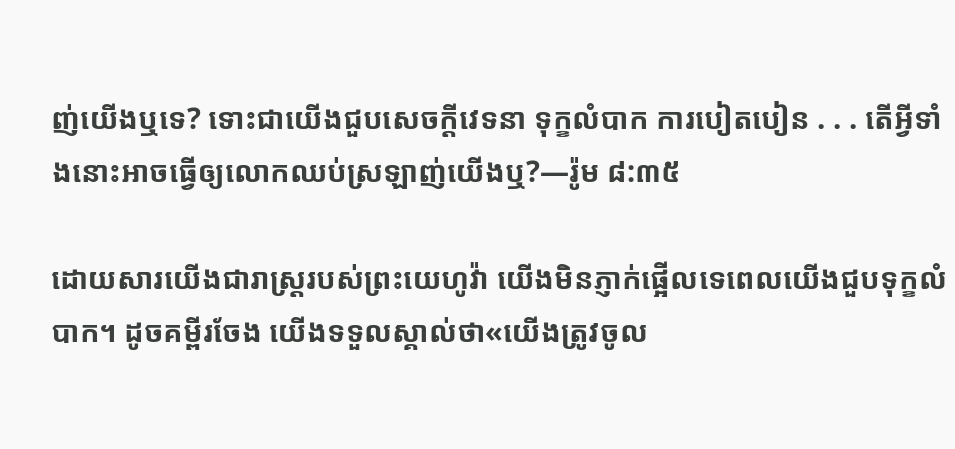ញ់យើងឬទេ? ទោះជាយើងជួបសេចក្ដីវេទនា ទុក្ខលំបាក ការបៀតបៀន . . . តើអ្វីទាំងនោះអាចធ្វើឲ្យលោកឈប់ស្រឡាញ់យើងឬ?—រ៉ូម ៨:៣៥

ដោយសារយើងជារាស្ត្ររបស់ព្រះយេហូវ៉ា យើងមិនភ្ញាក់ផ្អើលទេពេលយើងជួបទុក្ខលំបាក។ ដូចគម្ពីរចែង យើងទទួលស្គាល់ថា«យើងត្រូវចូល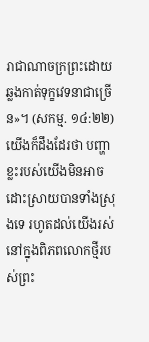រាជាណាចក្រព្រះដោយឆ្លងកាត់ទុក្ខវេទនាជាច្រើន»។ (សកម្ម. ១៤:២២) យើងក៏ដឹងដែរថា បញ្ហាខ្លះរបស់យើងមិនអាចដោះស្រាយបានទាំងស្រុងទេ រហូតដល់យើងរស់នៅក្នុងពិភពលោកថ្មីរបស់ព្រះ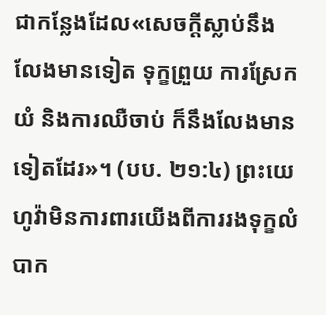ជាកន្លែងដែល«សេចក្ដីស្លាប់នឹងលែងមានទៀត ទុក្ខព្រួយ ការស្រែកយំ និងការឈឺចាប់ ក៏នឹងលែងមានទៀតដែរ»។ (បប. ២១:៤) ព្រះយេហូវ៉ាមិនការពារយើងពីការរងទុក្ខលំបាក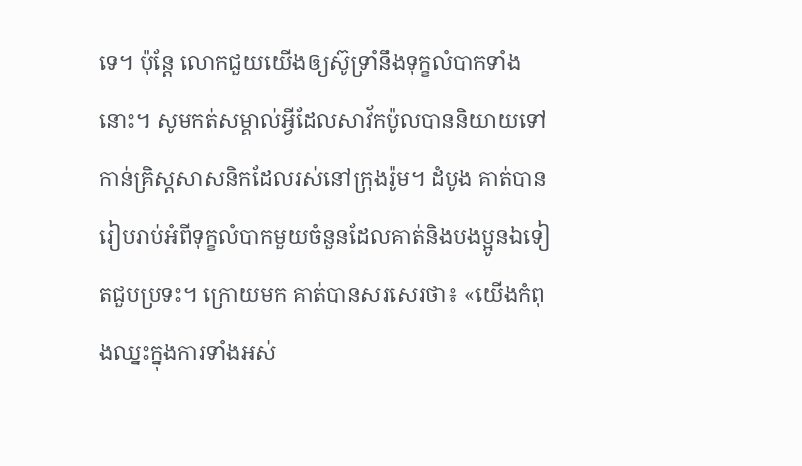ទេ។ ប៉ុន្តែ លោកជួយយើងឲ្យស៊ូទ្រាំនឹងទុក្ខលំបាកទាំងនោះ។ សូមកត់សម្គាល់អ្វីដែលសាវ័កប៉ូលបាននិយាយទៅកាន់គ្រិស្តសាសនិកដែលរស់នៅក្រុងរ៉ូម។ ដំបូង គាត់បានរៀបរាប់អំពីទុក្ខលំបាកមួយចំនួនដែលគាត់និងបងប្អូនឯទៀតជួបប្រទះ។ ក្រោយមក គាត់បានសរសេរថា៖ «យើងកំពុងឈ្នះក្នុងការទាំងអស់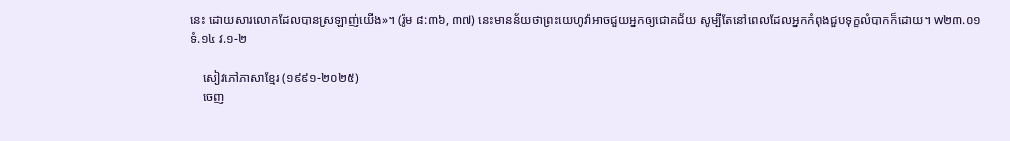នេះ ដោយសារលោកដែលបានស្រឡាញ់យើង»។ (រ៉ូម ៨:៣៦, ៣៧) នេះមានន័យថាព្រះយេហូវ៉ាអាចជួយអ្នកឲ្យជោគជ័យ សូម្បីតែនៅពេលដែលអ្នកកំពុងជួបទុក្ខលំបាកក៏ដោយ។ w២៣.០១ ទំ.១៤ វ.១-២

    សៀវភៅភាសាខ្មែរ (១៩៩១-២០២៥)
    ចេញ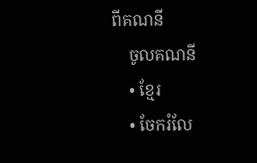ពីគណនី
    ចូលគណនី
    • ខ្មែរ
    • ចែករំលែ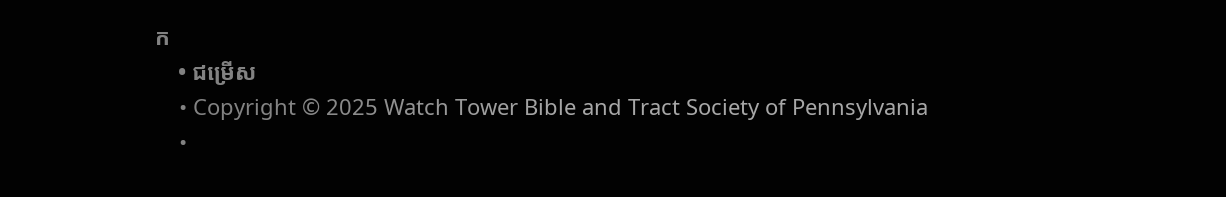ក
    • ជម្រើស
    • Copyright © 2025 Watch Tower Bible and Tract Society of Pennsylvania
    •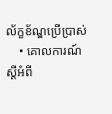ល័ក្ខខ័ណ្ឌប្រើប្រាស់
    • គោលការណ៍ស្ដីអំពី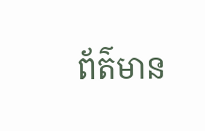ព័ត៌មាន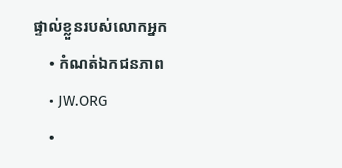ផ្ទាល់ខ្លួនរបស់លោកអ្នក
    • កំណត់ឯកជនភាព
    • JW.ORG
    •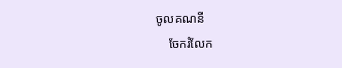ចូលគណនី
    ចែករំលែក